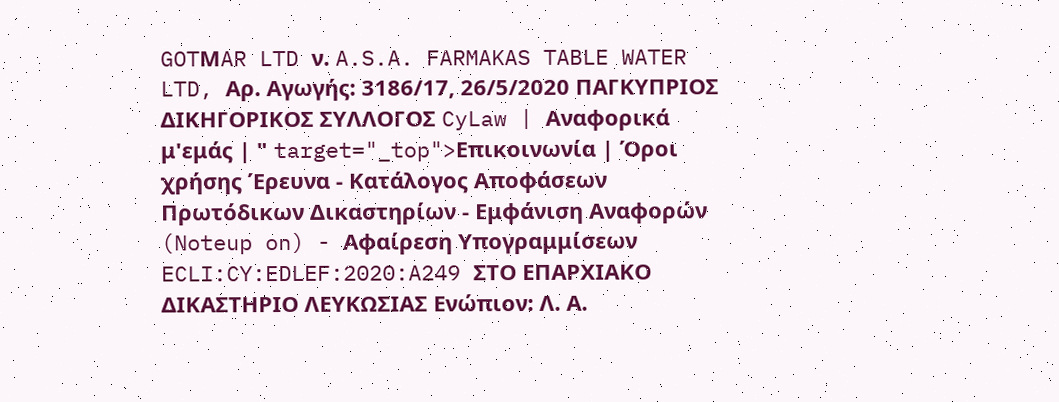GOTΜAR LTD ν. A.S.A. FARMAKAS TABLE WATER LTD, Αρ. Αγωγής: 3186/17, 26/5/2020 ΠΑΓΚΥΠΡΙΟΣ ΔΙΚΗΓΟΡΙΚΟΣ ΣΥΛΛΟΓΟΣ CyLaw | Αναφορικά μ'εμάς | " target="_top">Επικοινωνία | Όροι χρήσης Έρευνα - Κατάλογος Αποφάσεων Πρωτόδικων Δικαστηρίων - Εμφάνιση Αναφορών (Noteup on) - Αφαίρεση Υπογραμμίσεων ECLI:CY:EDLEF:2020:A249 ΣΤΟ ΕΠΑΡΧΙΑΚΟ ΔΙΚΑΣΤΗΡΙΟ ΛΕΥΚΩΣΙΑΣ Ενώπιον: Λ. Α.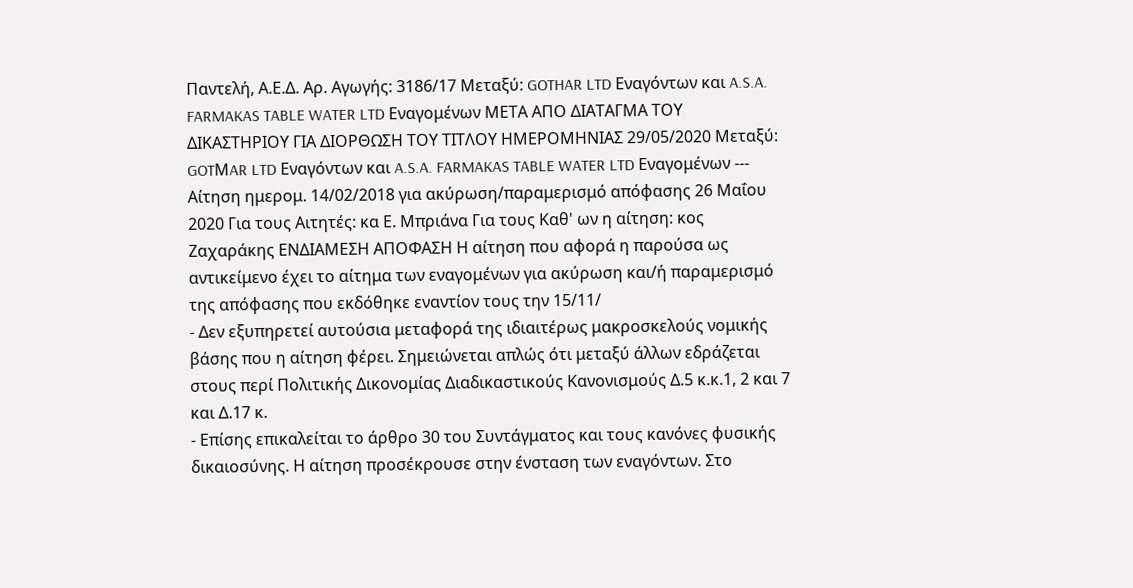Παντελή, Α.Ε.Δ. Αρ. Αγωγής: 3186/17 Μεταξύ: GOTHAR LTD Εναγόντων και A.S.A. FARMAKAS TABLE WATER LTD Εναγομένων ΜΕΤΑ ΑΠΟ ΔΙΑΤΑΓΜΑ ΤΟΥ ΔΙΚΑΣΤΗΡΙΟΥ ΓΙΑ ΔΙΟΡΘΩΣΗ ΤΟΥ ΤΙΤΛΟΥ ΗΜΕΡΟΜΗΝΙΑΣ 29/05/2020 Μεταξύ: GOTΜAR LTD Εναγόντων και A.S.A. FARMAKAS TABLE WATER LTD Εναγομένων --- Αίτηση ημερομ. 14/02/2018 για ακύρωση/παραμερισμό απόφασης 26 Μαΐου 2020 Για τους Αιτητές: κα Ε. Μπριάνα Για τους Καθ' ων η αίτηση: κος Ζαχαράκης ΕΝΔΙΑΜΕΣΗ ΑΠΟΦΑΣΗ Η αίτηση που αφορά η παρούσα ως αντικείμενο έχει το αίτημα των εναγομένων για ακύρωση και/ή παραμερισμό της απόφασης που εκδόθηκε εναντίον τους την 15/11/
- Δεν εξυπηρετεί αυτούσια μεταφορά της ιδιαιτέρως μακροσκελούς νομικής βάσης που η αίτηση φέρει. Σημειώνεται απλώς ότι μεταξύ άλλων εδράζεται στους περί Πολιτικής Δικονομίας Διαδικαστικούς Κανονισμούς Δ.5 κ.κ.1, 2 και 7 και Δ.17 κ.
- Επίσης επικαλείται το άρθρο 30 του Συντάγματος και τους κανόνες φυσικής δικαιοσύνης. Η αίτηση προσέκρουσε στην ένσταση των εναγόντων. Στο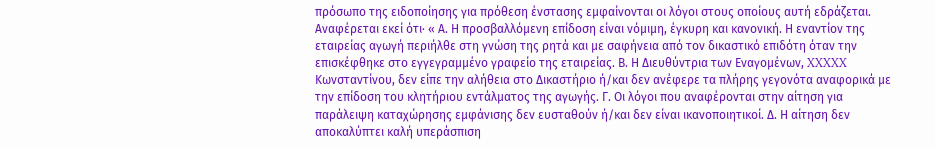πρόσωπο της ειδοποίησης για πρόθεση ένστασης εμφαίνονται οι λόγοι στους οποίους αυτή εδράζεται. Αναφέρεται εκεί ότι· « Α. Η προσβαλλόμενη επίδοση είναι νόμιμη, έγκυρη και κανονική. Η εναντίον της εταιρείας αγωγή περιήλθε στη γνώση της ρητά και με σαφήνεια από τον δικαστικό επιδότη όταν την επισκέφθηκε στο εγγεγραμμένο γραφείο της εταιρείας. Β. Η Διευθύντρια των Εναγομένων, XXXXX Κωνσταντίνου, δεν είπε την αλήθεια στο Δικαστήριο ή/και δεν ανέφερε τα πλήρης γεγονότα αναφορικά με την επίδοση του κλητήριου εντάλματος της αγωγής. Γ. Οι λόγοι που αναφέρονται στην αίτηση για παράλειψη καταχώρησης εμφάνισης δεν ευσταθούν ή/και δεν είναι ικανοποιητικοί. Δ. Η αίτηση δεν αποκαλύπτει καλή υπεράσπιση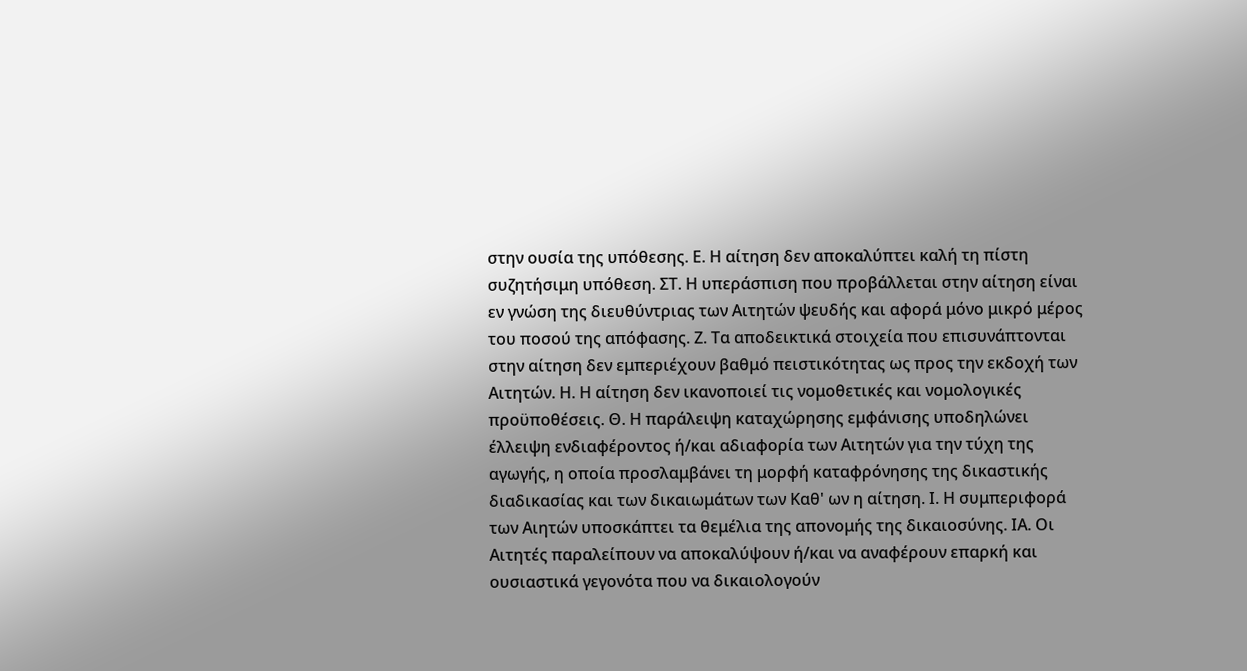στην ουσία της υπόθεσης. Ε. Η αίτηση δεν αποκαλύπτει καλή τη πίστη συζητήσιμη υπόθεση. ΣΤ. Η υπεράσπιση που προβάλλεται στην αίτηση είναι εν γνώση της διευθύντριας των Αιτητών ψευδής και αφορά μόνο μικρό μέρος του ποσού της απόφασης. Ζ. Τα αποδεικτικά στοιχεία που επισυνάπτονται στην αίτηση δεν εμπεριέχουν βαθμό πειστικότητας ως προς την εκδοχή των Αιτητών. Η. Η αίτηση δεν ικανοποιεί τις νομοθετικές και νομολογικές προϋποθέσεις. Θ. Η παράλειψη καταχώρησης εμφάνισης υποδηλώνει έλλειψη ενδιαφέροντος ή/και αδιαφορία των Αιτητών για την τύχη της αγωγής, η οποία προσλαμβάνει τη μορφή καταφρόνησης της δικαστικής διαδικασίας και των δικαιωμάτων των Καθ' ων η αίτηση. Ι. Η συμπεριφορά των Αιητών υποσκάπτει τα θεμέλια της απονομής της δικαιοσύνης. ΙΑ. Οι Αιτητές παραλείπουν να αποκαλύψουν ή/και να αναφέρουν επαρκή και ουσιαστικά γεγονότα που να δικαιολογούν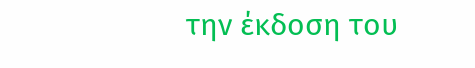την έκδοση του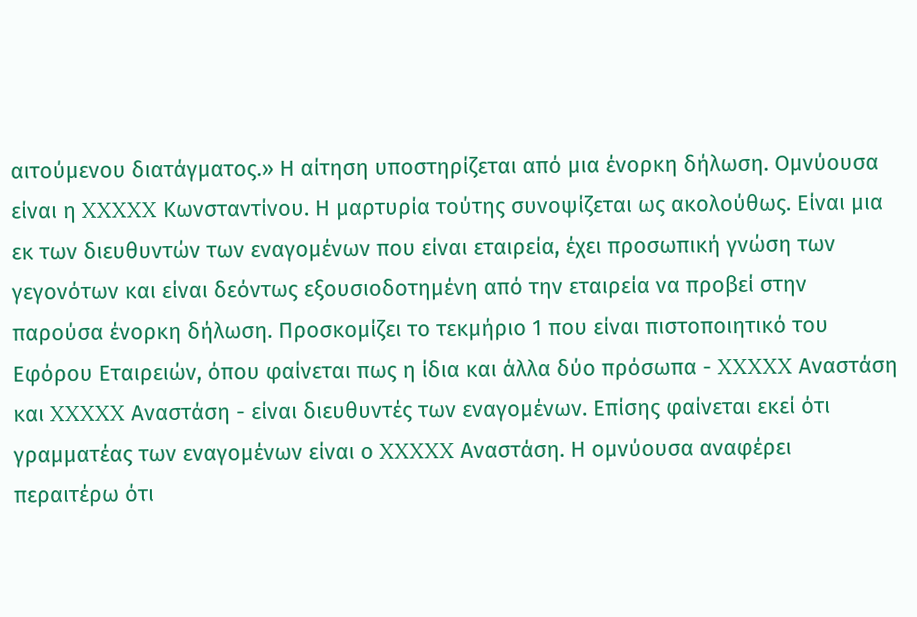αιτούμενου διατάγματος.» Η αίτηση υποστηρίζεται από μια ένορκη δήλωση. Ομνύουσα είναι η XXXXX Κωνσταντίνου. Η μαρτυρία τούτης συνοψίζεται ως ακολούθως. Είναι μια εκ των διευθυντών των εναγομένων που είναι εταιρεία, έχει προσωπική γνώση των γεγονότων και είναι δεόντως εξουσιοδοτημένη από την εταιρεία να προβεί στην παρούσα ένορκη δήλωση. Προσκομίζει το τεκμήριο 1 που είναι πιστοποιητικό του Εφόρου Εταιρειών, όπου φαίνεται πως η ίδια και άλλα δύο πρόσωπα - XXXXX Αναστάση και XXXXX Αναστάση - είναι διευθυντές των εναγομένων. Επίσης φαίνεται εκεί ότι γραμματέας των εναγομένων είναι ο XXXXX Αναστάση. Η ομνύουσα αναφέρει περαιτέρω ότι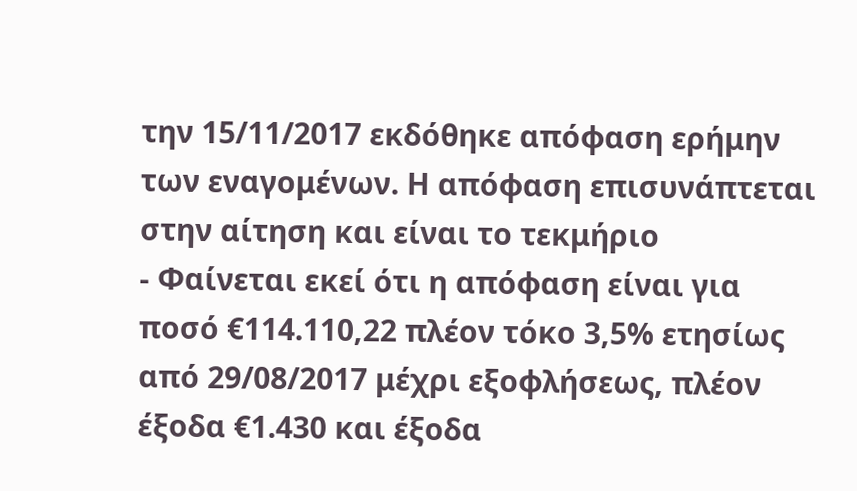την 15/11/2017 εκδόθηκε απόφαση ερήμην των εναγομένων. Η απόφαση επισυνάπτεται στην αίτηση και είναι το τεκμήριο
- Φαίνεται εκεί ότι η απόφαση είναι για ποσό €114.110,22 πλέον τόκο 3,5% ετησίως από 29/08/2017 μέχρι εξοφλήσεως, πλέον έξοδα €1.430 και έξοδα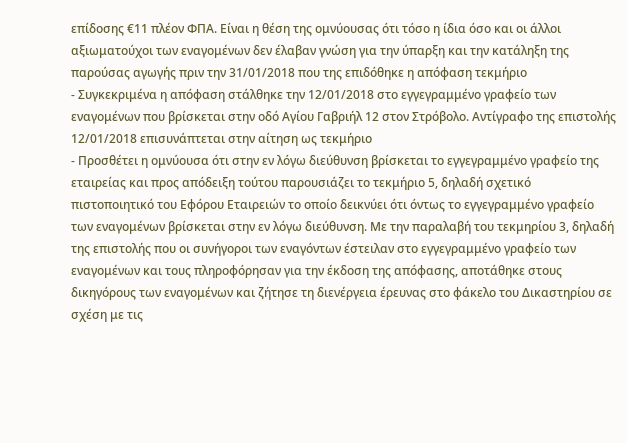επίδοσης €11 πλέον ΦΠΑ. Είναι η θέση της ομνύουσας ότι τόσο η ίδια όσο και οι άλλοι αξιωματούχοι των εναγομένων δεν έλαβαν γνώση για την ύπαρξη και την κατάληξη της παρούσας αγωγής πριν την 31/01/2018 που της επιδόθηκε η απόφαση τεκμήριο
- Συγκεκριμένα η απόφαση στάλθηκε την 12/01/2018 στο εγγεγραμμένο γραφείο των εναγομένων που βρίσκεται στην οδό Αγίου Γαβριήλ 12 στον Στρόβολο. Αντίγραφο της επιστολής 12/01/2018 επισυνάπτεται στην αίτηση ως τεκμήριο
- Προσθέτει η ομνύουσα ότι στην εν λόγω διεύθυνση βρίσκεται το εγγεγραμμένο γραφείο της εταιρείας και προς απόδειξη τούτου παρουσιάζει το τεκμήριο 5, δηλαδή σχετικό πιστοποιητικό του Εφόρου Εταιρειών το οποίο δεικνύει ότι όντως το εγγεγραμμένο γραφείο των εναγομένων βρίσκεται στην εν λόγω διεύθυνση. Με την παραλαβή του τεκμηρίου 3, δηλαδή της επιστολής που οι συνήγοροι των εναγόντων έστειλαν στο εγγεγραμμένο γραφείο των εναγομένων και τους πληροφόρησαν για την έκδοση της απόφασης, αποτάθηκε στους δικηγόρους των εναγομένων και ζήτησε τη διενέργεια έρευνας στο φάκελο του Δικαστηρίου σε σχέση με τις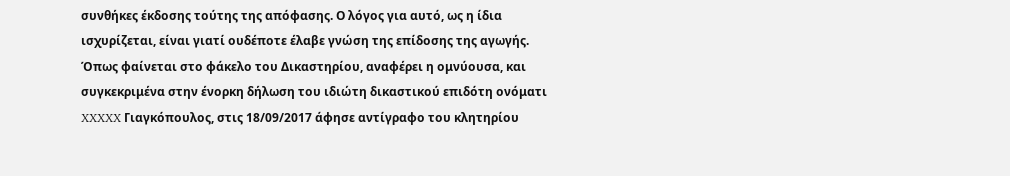συνθήκες έκδοσης τούτης της απόφασης. Ο λόγος για αυτό, ως η ίδια ισχυρίζεται, είναι γιατί ουδέποτε έλαβε γνώση της επίδοσης της αγωγής. Όπως φαίνεται στο φάκελο του Δικαστηρίου, αναφέρει η ομνύουσα, και συγκεκριμένα στην ένορκη δήλωση του ιδιώτη δικαστικού επιδότη ονόματι XXXXX Γιαγκόπουλος, στις 18/09/2017 άφησε αντίγραφο του κλητηρίου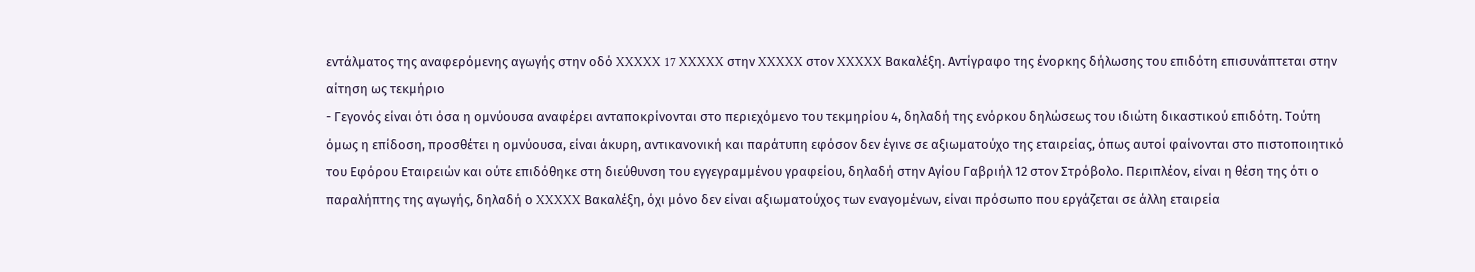εντάλματος της αναφερόμενης αγωγής στην οδό XXXXX 17 XXXXX στην XXXXX στον XXXXX Βακαλέξη. Αντίγραφο της ένορκης δήλωσης του επιδότη επισυνάπτεται στην αίτηση ως τεκμήριο
- Γεγονός είναι ότι όσα η ομνύουσα αναφέρει ανταποκρίνονται στο περιεχόμενο του τεκμηρίου 4, δηλαδή της ενόρκου δηλώσεως του ιδιώτη δικαστικού επιδότη. Τούτη όμως η επίδοση, προσθέτει η ομνύουσα, είναι άκυρη, αντικανονική και παράτυπη εφόσον δεν έγινε σε αξιωματούχο της εταιρείας, όπως αυτοί φαίνονται στο πιστοποιητικό του Εφόρου Εταιρειών και ούτε επιδόθηκε στη διεύθυνση του εγγεγραμμένου γραφείου, δηλαδή στην Αγίου Γαβριήλ 12 στον Στρόβολο. Περιπλέον, είναι η θέση της ότι ο παραλήπτης της αγωγής, δηλαδή ο XXXXX Βακαλέξη, όχι μόνο δεν είναι αξιωματούχος των εναγομένων, είναι πρόσωπο που εργάζεται σε άλλη εταιρεία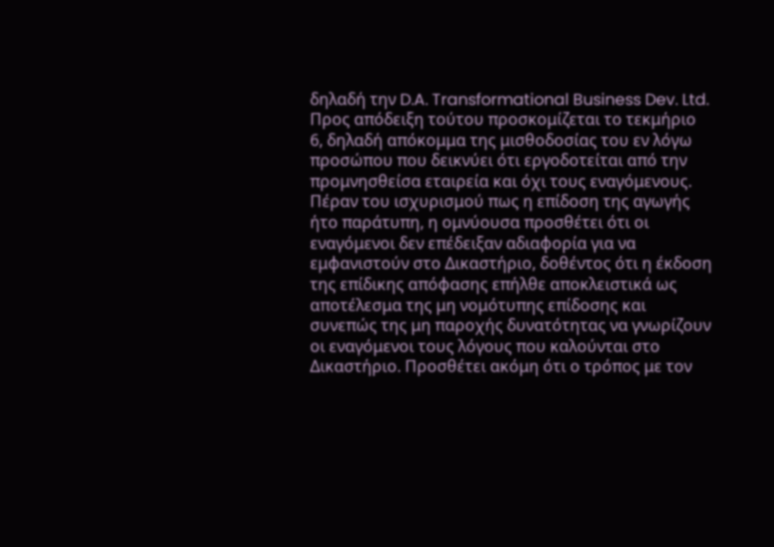δηλαδή την D.A. Transformational Business Dev. Ltd. Προς απόδειξη τούτου προσκομίζεται το τεκμήριο 6, δηλαδή απόκομμα της μισθοδοσίας του εν λόγω προσώπου που δεικνύει ότι εργοδοτείται από την προμνησθείσα εταιρεία και όχι τους εναγόμενους. Πέραν του ισχυρισμού πως η επίδοση της αγωγής ήτο παράτυπη, η ομνύουσα προσθέτει ότι οι εναγόμενοι δεν επέδειξαν αδιαφορία για να εμφανιστούν στο Δικαστήριο, δοθέντος ότι η έκδοση της επίδικης απόφασης επήλθε αποκλειστικά ως αποτέλεσμα της μη νομότυπης επίδοσης και συνεπώς της μη παροχής δυνατότητας να γνωρίζουν οι εναγόμενοι τους λόγους που καλούνται στο Δικαστήριο. Προσθέτει ακόμη ότι ο τρόπος με τον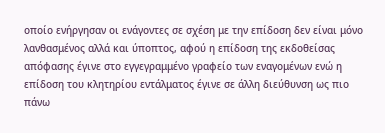οποίο ενήργησαν οι ενάγοντες σε σχέση με την επίδοση δεν είναι μόνο λανθασμένος αλλά και ύποπτος, αφού η επίδοση της εκδοθείσας απόφασης έγινε στο εγγεγραμμένο γραφείο των εναγομένων ενώ η επίδοση του κλητηρίου εντάλματος έγινε σε άλλη διεύθυνση ως πιο πάνω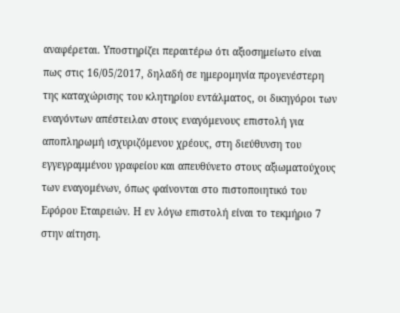αναφέρεται. Υποστηρίζει περαιτέρω ότι αξιοσημείωτο είναι πως στις 16/05/2017, δηλαδή σε ημερομηνία προγενέστερη της καταχώρισης του κλητηρίου εντάλματος, οι δικηγόροι των εναγόντων απέστειλαν στους εναγόμενους επιστολή για αποπληρωμή ισχυριζόμενου χρέους, στη διεύθυνση του εγγεγραμμένου γραφείου και απευθύνετο στους αξιωματούχους των εναγομένων, όπως φαίνονται στο πιστοποιητικό του Εφόρου Εταιρειών. Η εν λόγω επιστολή είναι το τεκμήριο 7 στην αίτηση.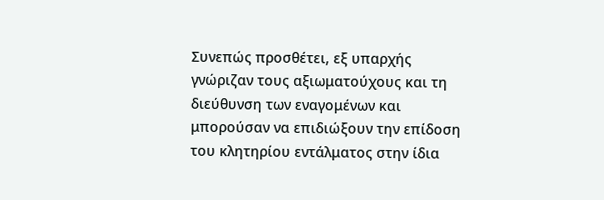Συνεπώς προσθέτει, εξ υπαρχής γνώριζαν τους αξιωματούχους και τη διεύθυνση των εναγομένων και μπορούσαν να επιδιώξουν την επίδοση του κλητηρίου εντάλματος στην ίδια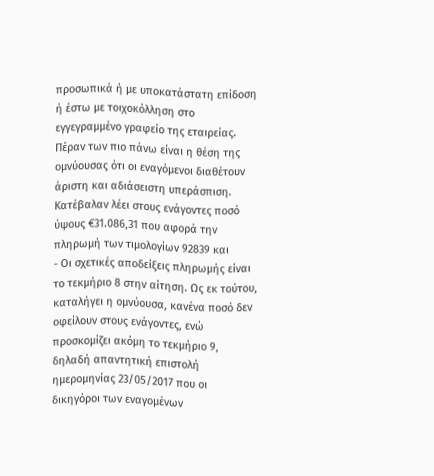προσωπικά ή με υποκατάστατη επίδοση ή έστω με τοιχοκόλληση στο εγγεγραμμένο γραφείο της εταιρείας. Πέραν των πιο πάνω είναι η θέση της ομνύουσας ότι οι εναγόμενοι διαθέτουν άριστη και αδιάσειστη υπεράσπιση. Κατέβαλαν λέει στους ενάγοντες ποσό ύψους €31.086,31 που αφορά την πληρωμή των τιμολογίων 92839 και
- Οι σχετικές αποδείξεις πληρωμής είναι το τεκμήριο 8 στην αίτηση. Ως εκ τούτου, καταλήγει η ομνύουσα, κανένα ποσό δεν οφείλουν στους ενάγοντες, ενώ προσκομίζει ακόμη το τεκμήριο 9, δηλαδή απαντητική επιστολή ημερομηνίας 23/05/2017 που οι δικηγόροι των εναγομένων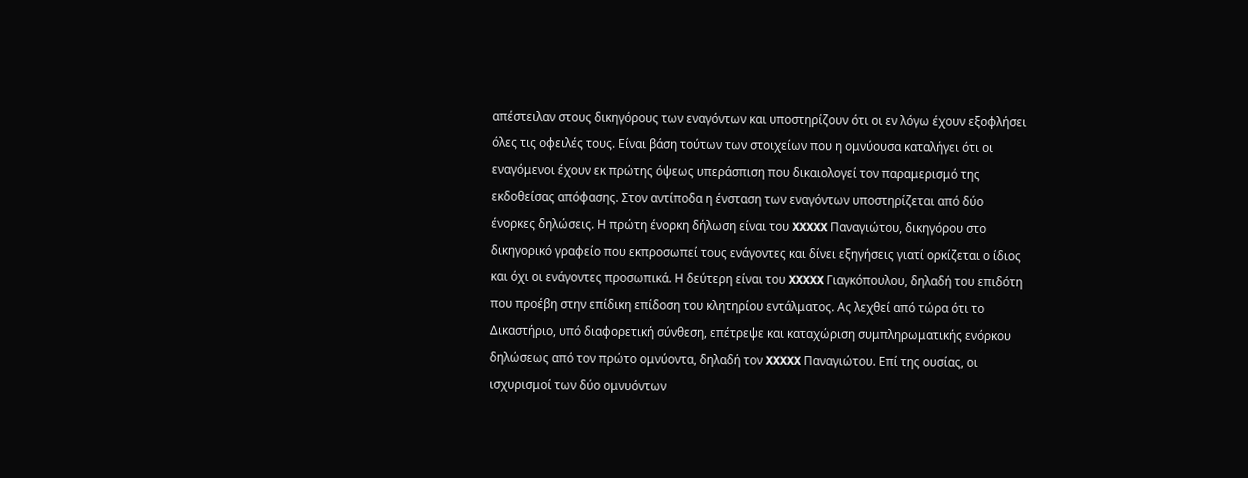απέστειλαν στους δικηγόρους των εναγόντων και υποστηρίζουν ότι οι εν λόγω έχουν εξοφλήσει όλες τις οφειλές τους. Είναι βάση τούτων των στοιχείων που η ομνύουσα καταλήγει ότι οι εναγόμενοι έχουν εκ πρώτης όψεως υπεράσπιση που δικαιολογεί τον παραμερισμό της εκδοθείσας απόφασης. Στον αντίποδα η ένσταση των εναγόντων υποστηρίζεται από δύο ένορκες δηλώσεις. Η πρώτη ένορκη δήλωση είναι του XXXXX Παναγιώτου, δικηγόρου στο δικηγορικό γραφείο που εκπροσωπεί τους ενάγοντες και δίνει εξηγήσεις γιατί ορκίζεται ο ίδιος και όχι οι ενάγοντες προσωπικά. Η δεύτερη είναι του XXXXX Γιαγκόπουλου, δηλαδή του επιδότη που προέβη στην επίδικη επίδοση του κλητηρίου εντάλματος. Ας λεχθεί από τώρα ότι το Δικαστήριο, υπό διαφορετική σύνθεση, επέτρεψε και καταχώριση συμπληρωματικής ενόρκου δηλώσεως από τον πρώτο ομνύοντα, δηλαδή τον XXXXX Παναγιώτου. Επί της ουσίας, οι ισχυρισμοί των δύο ομνυόντων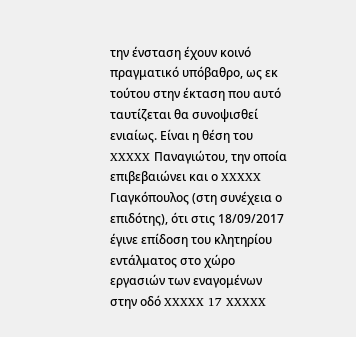την ένσταση έχουν κοινό πραγματικό υπόβαθρο, ως εκ τούτου στην έκταση που αυτό ταυτίζεται θα συνοψισθεί ενιαίως. Είναι η θέση του XXXXX Παναγιώτου, την οποία επιβεβαιώνει και ο XXXXX Γιαγκόπουλος (στη συνέχεια ο επιδότης), ότι στις 18/09/2017 έγινε επίδοση του κλητηρίου εντάλματος στο χώρο εργασιών των εναγομένων στην οδό XXXXX 17 XXXXX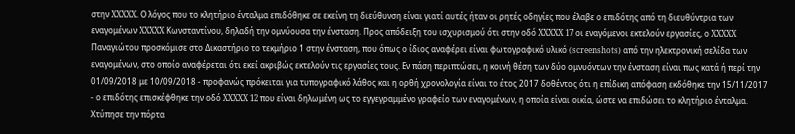στην XXXXX. Ο λόγος που το κλητήριο ένταλμα επιδόθηκε σε εκείνη τη διεύθυνση είναι γιατί αυτές ήταν οι ρητές οδηγίες που έλαβε ο επιδότης από τη διευθύντρια των εναγομένων XXXXX Κωνσταντίνου, δηλαδή την ομνύουσα την ένσταση. Προς απόδειξη του ισχυρισμού ότι στην οδό XXXXX 17 οι εναγόμενοι εκτελούν εργασίες, ο XXXXX Παναγιώτου προσκόμισε στο Δικαστήριο το τεκμήριο 1 στην ένσταση, που όπως ο ίδιος αναφέρει είναι φωτογραφικό υλικό (screenshots) από την ηλεκτρονική σελίδα των εναγομένων, στο οποίο αναφέρεται ότι εκεί ακριβώς εκτελούν τις εργασίες τους. Εν πάση περιπτώσει, η κοινή θέση των δύο ομνυόντων την ένσταση είναι πως κατά ή περί την 01/09/2018 με 10/09/2018 - προφανώς πρόκειται για τυπογραφικό λάθος και η ορθή χρονολογία είναι το έτος 2017 δοθέντος ότι η επίδικη απόφαση εκδόθηκε την 15/11/2017 - ο επιδότης επισκέφθηκε την οδό XXXXX 12 που είναι δηλωμένη ως το εγγεγραμμένο γραφείο των εναγομένων, η οποία είναι οικία, ώστε να επιδώσει το κλητήριο ένταλμα. Χτύπησε την πόρτα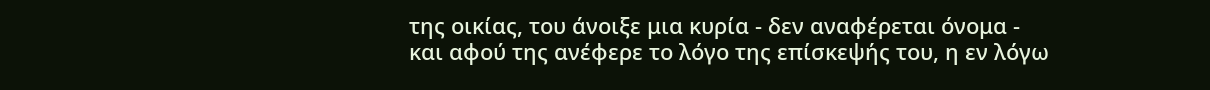της οικίας, του άνοιξε μια κυρία - δεν αναφέρεται όνομα - και αφού της ανέφερε το λόγο της επίσκεψής του, η εν λόγω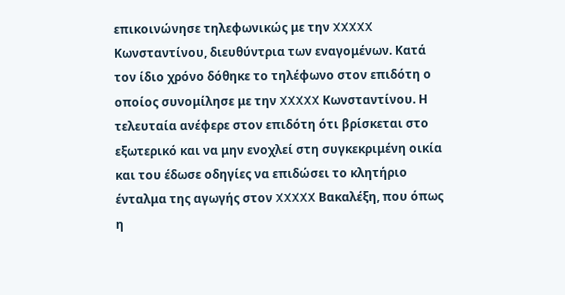επικοινώνησε τηλεφωνικώς με την XXXXX Κωνσταντίνου, διευθύντρια των εναγομένων. Κατά τον ίδιο χρόνο δόθηκε το τηλέφωνο στον επιδότη ο οποίος συνομίλησε με την XXXXX Κωνσταντίνου. Η τελευταία ανέφερε στον επιδότη ότι βρίσκεται στο εξωτερικό και να μην ενοχλεί στη συγκεκριμένη οικία και του έδωσε οδηγίες να επιδώσει το κλητήριο ένταλμα της αγωγής στον XXXXX Βακαλέξη, που όπως η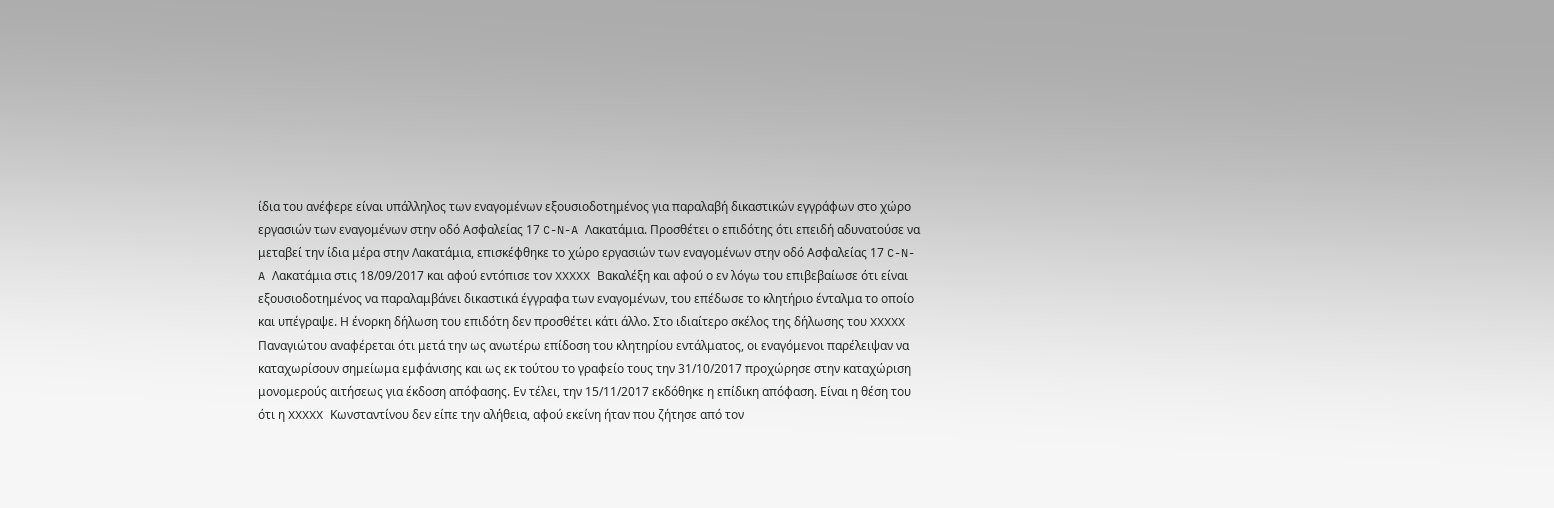ίδια του ανέφερε είναι υπάλληλος των εναγομένων εξουσιοδοτημένος για παραλαβή δικαστικών εγγράφων στο χώρο εργασιών των εναγομένων στην οδό Ασφαλείας 17 C-N-A Λακατάμια. Προσθέτει ο επιδότης ότι επειδή αδυνατούσε να μεταβεί την ίδια μέρα στην Λακατάμια, επισκέφθηκε το χώρο εργασιών των εναγομένων στην οδό Ασφαλείας 17 C-N-A Λακατάμια στις 18/09/2017 και αφού εντόπισε τον XXXXX Βακαλέξη και αφού ο εν λόγω του επιβεβαίωσε ότι είναι εξουσιοδοτημένος να παραλαμβάνει δικαστικά έγγραφα των εναγομένων, του επέδωσε το κλητήριο ένταλμα το οποίο και υπέγραψε. Η ένορκη δήλωση του επιδότη δεν προσθέτει κάτι άλλο. Στο ιδιαίτερο σκέλος της δήλωσης του XXXXX Παναγιώτου αναφέρεται ότι μετά την ως ανωτέρω επίδοση του κλητηρίου εντάλματος, οι εναγόμενοι παρέλειψαν να καταχωρίσουν σημείωμα εμφάνισης και ως εκ τούτου το γραφείο τους την 31/10/2017 προχώρησε στην καταχώριση μονομερούς αιτήσεως για έκδοση απόφασης. Εν τέλει, την 15/11/2017 εκδόθηκε η επίδικη απόφαση. Είναι η θέση του ότι η XXXXX Κωνσταντίνου δεν είπε την αλήθεια, αφού εκείνη ήταν που ζήτησε από τον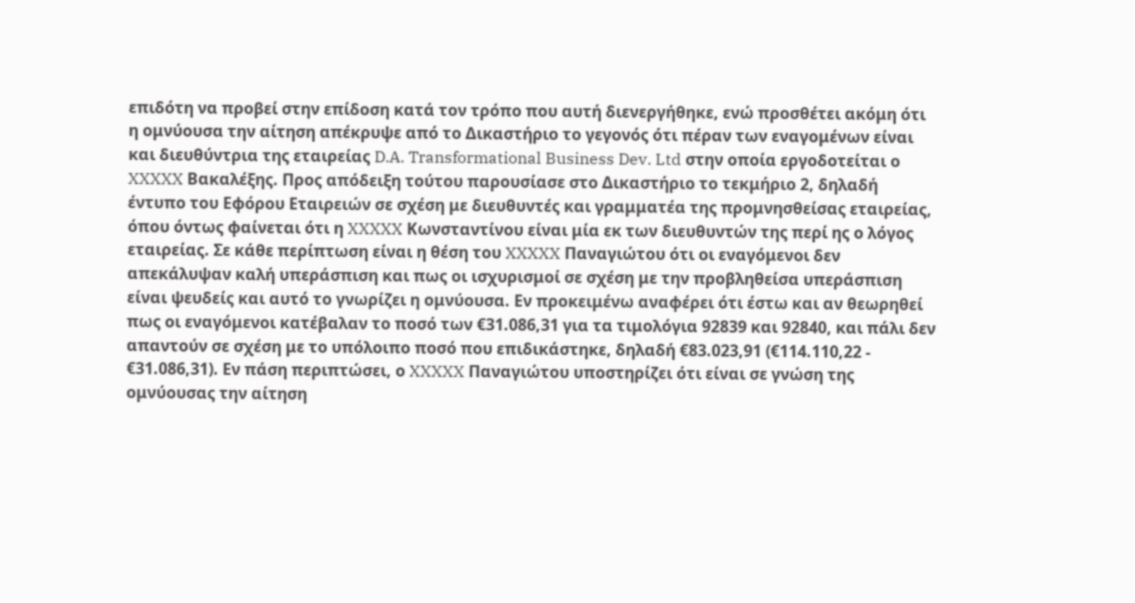επιδότη να προβεί στην επίδοση κατά τον τρόπο που αυτή διενεργήθηκε, ενώ προσθέτει ακόμη ότι η ομνύουσα την αίτηση απέκρυψε από το Δικαστήριο το γεγονός ότι πέραν των εναγομένων είναι και διευθύντρια της εταιρείας D.A. Transformational Business Dev. Ltd στην οποία εργοδοτείται ο XXXXX Βακαλέξης. Προς απόδειξη τούτου παρουσίασε στο Δικαστήριο το τεκμήριο 2, δηλαδή έντυπο του Εφόρου Εταιρειών σε σχέση με διευθυντές και γραμματέα της προμνησθείσας εταιρείας, όπου όντως φαίνεται ότι η XXXXX Κωνσταντίνου είναι μία εκ των διευθυντών της περί ης ο λόγος εταιρείας. Σε κάθε περίπτωση είναι η θέση του XXXXX Παναγιώτου ότι οι εναγόμενοι δεν απεκάλυψαν καλή υπεράσπιση και πως οι ισχυρισμοί σε σχέση με την προβληθείσα υπεράσπιση είναι ψευδείς και αυτό το γνωρίζει η ομνύουσα. Εν προκειμένω αναφέρει ότι έστω και αν θεωρηθεί πως οι εναγόμενοι κατέβαλαν το ποσό των €31.086,31 για τα τιμολόγια 92839 και 92840, και πάλι δεν απαντούν σε σχέση με το υπόλοιπο ποσό που επιδικάστηκε, δηλαδή €83.023,91 (€114.110,22 - €31.086,31). Εν πάση περιπτώσει, ο XXXXX Παναγιώτου υποστηρίζει ότι είναι σε γνώση της ομνύουσας την αίτηση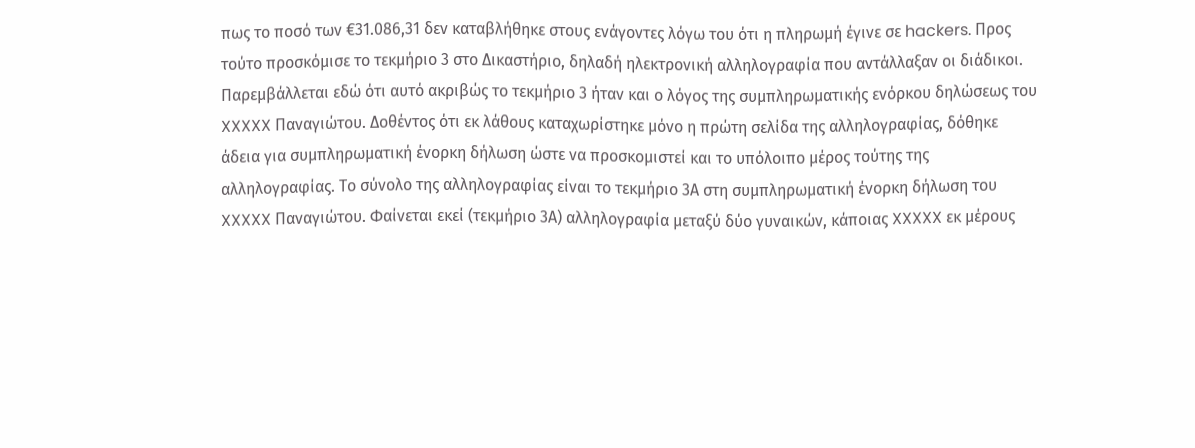πως το ποσό των €31.086,31 δεν καταβλήθηκε στους ενάγοντες λόγω του ότι η πληρωμή έγινε σε hackers. Προς τούτο προσκόμισε το τεκμήριο 3 στο Δικαστήριο, δηλαδή ηλεκτρονική αλληλογραφία που αντάλλαξαν οι διάδικοι. Παρεμβάλλεται εδώ ότι αυτό ακριβώς το τεκμήριο 3 ήταν και ο λόγος της συμπληρωματικής ενόρκου δηλώσεως του XXXXX Παναγιώτου. Δοθέντος ότι εκ λάθους καταχωρίστηκε μόνο η πρώτη σελίδα της αλληλογραφίας, δόθηκε άδεια για συμπληρωματική ένορκη δήλωση ώστε να προσκομιστεί και το υπόλοιπο μέρος τούτης της αλληλογραφίας. Το σύνολο της αλληλογραφίας είναι το τεκμήριο 3Α στη συμπληρωματική ένορκη δήλωση του XXXXX Παναγιώτου. Φαίνεται εκεί (τεκμήριο 3Α) αλληλογραφία μεταξύ δύο γυναικών, κάποιας XXXXX εκ μέρους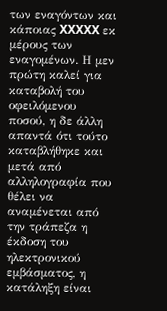των εναγόντων και κάποιας XXXXX εκ μέρους των εναγομένων. Η μεν πρώτη καλεί για καταβολή του οφειλόμενου ποσού, η δε άλλη απαντά ότι τούτο καταβλήθηκε και μετά από αλληλογραφία που θέλει να αναμένεται από την τράπεζα η έκδοση του ηλεκτρονικού εμβάσματος, η κατάληξη είναι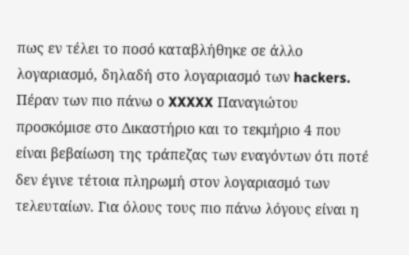πως εν τέλει το ποσό καταβλήθηκε σε άλλο λογαριασμό, δηλαδή στο λογαριασμό των hackers. Πέραν των πιο πάνω ο XXXXX Παναγιώτου προσκόμισε στο Δικαστήριο και το τεκμήριο 4 που είναι βεβαίωση της τράπεζας των εναγόντων ότι ποτέ δεν έγινε τέτοια πληρωμή στον λογαριασμό των τελευταίων. Για όλους τους πιο πάνω λόγους είναι η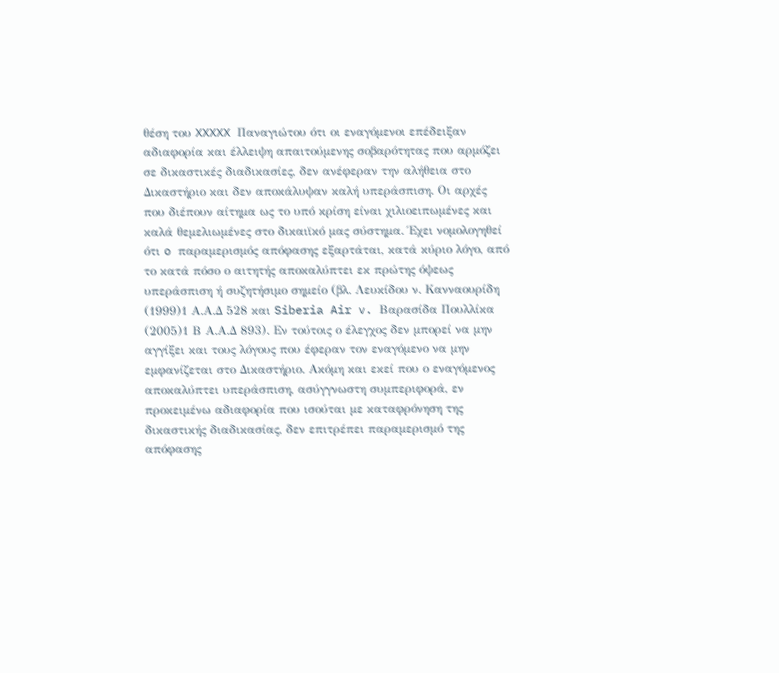θέση του XXXXX Παναγιώτου ότι οι εναγόμενοι επέδειξαν αδιαφορία και έλλειψη απαιτούμενης σοβαρότητας που αρμόζει σε δικαστικές διαδικασίες, δεν ανέφεραν την αλήθεια στο Δικαστήριο και δεν αποκάλυψαν καλή υπεράσπιση. Οι αρχές που διέπουν αίτημα ως το υπό κρίση είναι χιλιοειπωμένες και καλά θεμελιωμένες στο δικαιϊκό μας σύστημα. Έχει νομολογηθεί ότι o παραμερισμός απόφασης εξαρτάται, κατά κύριο λόγο, από το κατά πόσο ο αιτητής αποκαλύπτει εκ πρώτης όψεως υπεράσπιση ή συζητήσιμο σημείο (βλ. Λευκίδου ν. Κανναουρίδη
(1999)1 Α.Α.Δ 528 και Siberia Air v. Βαρασίδα Πουλλίκα
(2005)1 Β Α.Α.Δ 893). Εν τούτοις ο έλεγχος δεν μπορεί να μην αγγίξει και τους λόγους που έφεραν τον εναγόμενο να μην εμφανίζεται στο Δικαστήριο. Ακόμη και εκεί που ο εναγόμενος αποκαλύπτει υπεράσπιση, ασύγγνωστη συμπεριφορά, εν προκειμένω αδιαφορία που ισούται με καταφρόνηση της δικαστικής διαδικασίας, δεν επιτρέπει παραμερισμό της απόφασης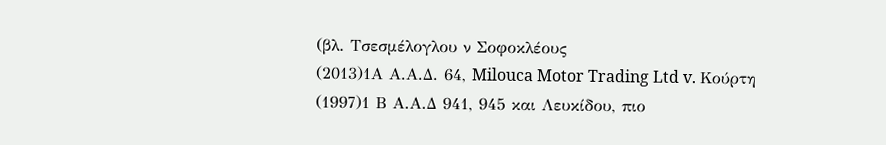(βλ. Τσεσμέλογλου ν Σοφοκλέους
(2013)1Α Α.Α.Δ. 64, Milouca Motor Trading Ltd v. Κούρτη
(1997)1 Β Α.Α.Δ 941, 945 και Λευκίδου, πιο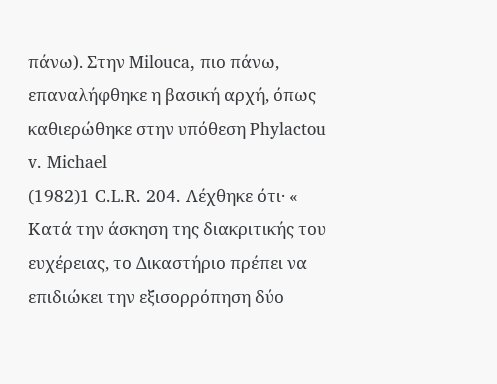πάνω). Στην Milouca, πιο πάνω, επαναλήφθηκε η βασική αρχή, όπως καθιερώθηκε στην υπόθεση Phylactou v. Michael
(1982)1 C.L.R. 204. Λέχθηκε ότι· « Κατά την άσκηση της διακριτικής του ευχέρειας, το Δικαστήριο πρέπει να επιδιώκει την εξισορρόπηση δύο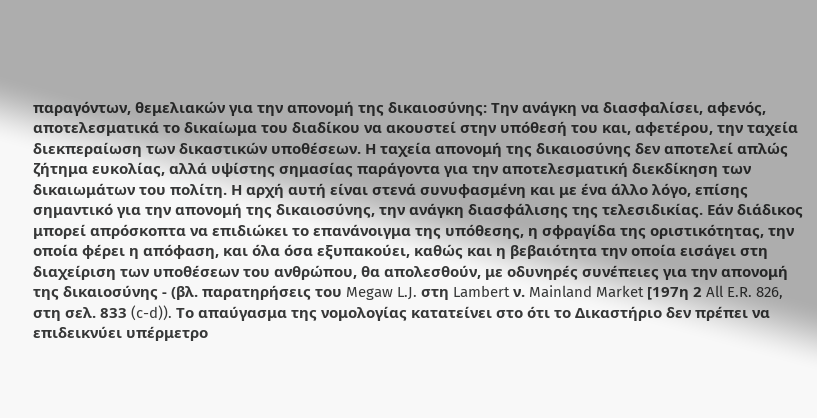παραγόντων, θεμελιακών για την απονομή της δικαιοσύνης: Την ανάγκη να διασφαλίσει, αφενός, αποτελεσματικά το δικαίωμα του διαδίκου να ακουστεί στην υπόθεσή του και, αφετέρου, την ταχεία διεκπεραίωση των δικαστικών υποθέσεων. Η ταχεία απονομή της δικαιοσύνης δεν αποτελεί απλώς ζήτημα ευκολίας, αλλά υψίστης σημασίας παράγοντα για την αποτελεσματική διεκδίκηση των δικαιωμάτων του πολίτη. Η αρχή αυτή είναι στενά συνυφασμένη και με ένα άλλο λόγο, επίσης σημαντικό για την απονομή της δικαιοσύνης, την ανάγκη διασφάλισης της τελεσιδικίας. Εάν διάδικος μπορεί απρόσκοπτα να επιδιώκει το επανάνοιγμα της υπόθεσης, η σφραγίδα της οριστικότητας, την οποία φέρει η απόφαση, και όλα όσα εξυπακούει, καθώς και η βεβαιότητα την οποία εισάγει στη διαχείριση των υποθέσεων του ανθρώπου, θα απολεσθούν, με οδυνηρές συνέπειες για την απονομή της δικαιοσύνης - (βλ. παρατηρήσεις του Megaw L.J. στη Lambert ν. Mainland Market [197η 2 All E.R. 826, στη σελ. 833 (c-d)). Το απαύγασμα της νομολογίας κατατείνει στο ότι το Δικαστήριο δεν πρέπει να επιδεικνύει υπέρμετρο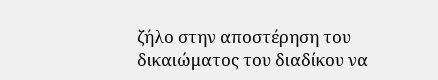ζήλο στην αποστέρηση του δικαιώματος του διαδίκου να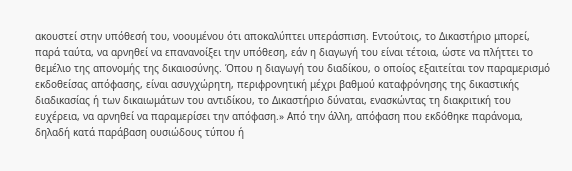ακουστεί στην υπόθεσή του, νοουμένου ότι αποκαλύπτει υπεράσπιση. Εντούτοις, το Δικαστήριο μπορεί, παρά ταύτα, να αρνηθεί να επανανοίξει την υπόθεση, εάν η διαγωγή του είναι τέτοια, ώστε να πλήττει το θεμέλιο της απονομής της δικαιοσύνης. Όπου η διαγωγή του διαδίκου, ο οποίος εξαιτείται τον παραμερισμό εκδοθείσας απόφασης, είναι ασυγχώρητη, περιφρονητική μέχρι βαθμού καταφρόνησης της δικαστικής διαδικασίας ή των δικαιωμάτων του αντιδίκου, το Δικαστήριο δύναται, ενασκώντας τη διακριτική του ευχέρεια, να αρνηθεί να παραμερίσει την απόφαση.» Από την άλλη, απόφαση που εκδόθηκε παράνομα, δηλαδή κατά παράβαση ουσιώδους τύπου ή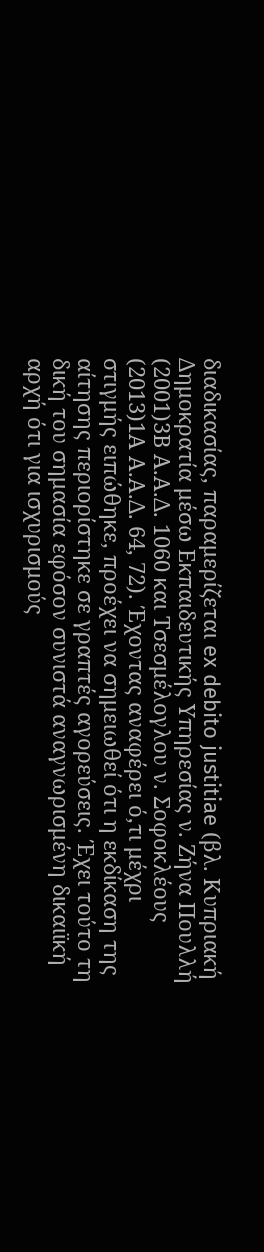διαδικασίας, παραμερίζεται ex debito justitiae (βλ. Κυπριακή Δημοκρατία μέσω Εκπαιδευτικής Υπηρεσίας ν. Ζήνα Πουλλή
(2001)3Β Α.Α.Δ. 1060 και Τσεσμέλογλου ν. Σοφοκλέους
(2013)1Α Α.Α.Δ. 64, 72). Έχοντας αναφέρει ό,τι μέχρι στιγμής ειπώθηκε, προέχει να σημειωθεί ότι η εκδίκαση της αίτησης περιορίστηκε σε γραπτές αγορεύσεις. Έχει τούτο τη δική του σημασία εφόσον συνιστά αναγνωρισμένη δικαιϊκή αρχή ότι για ισχυρισμούς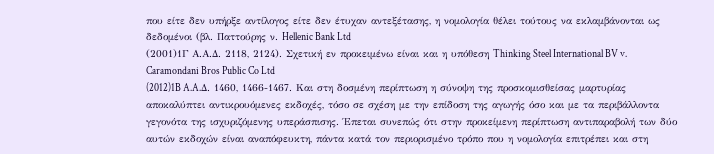που είτε δεν υπήρξε αντίλογος είτε δεν έτυχαν αντεξέτασης, η νομολογία θέλει τούτους να εκλαμβάνονται ως δεδομένοι (βλ. Παττούρης ν. Hellenic Bank Ltd
(2001)1Γ Α.Α.Δ. 2118, 2124). Σχετική εν προκειμένω είναι και η υπόθεση Thinking Steel International BV v. Caramondani Bros Public Co Ltd
(2012)1B A.A.Δ. 1460, 1466-1467. Και στη δοσμένη περίπτωση η σύνοψη της προσκομισθείσας μαρτυρίας αποκαλύπτει αντικρουόμενες εκδοχές, τόσο σε σχέση με την επίδοση της αγωγής όσο και με τα περιβάλλοντα γεγονότα της ισχυριζόμενης υπεράσπισης. Έπεται συνεπώς ότι στην προκείμενη περίπτωση αντιπαραβολή των δύο αυτών εκδοχών είναι αναπόφευκτη, πάντα κατά τον περιορισμένο τρόπο που η νομολογία επιτρέπει και στη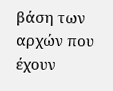βάση των αρχών που έχουν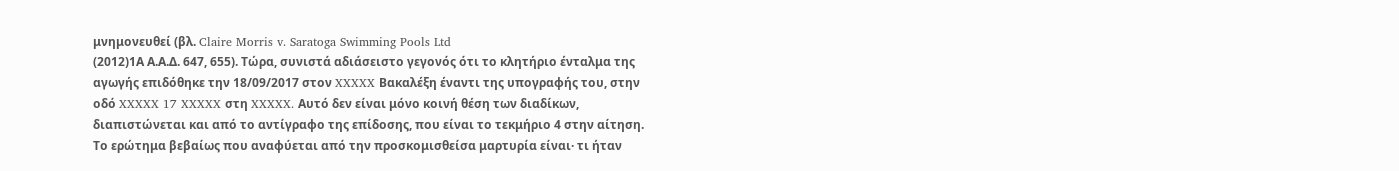μνημονευθεί (βλ. Claire Morris v. Saratoga Swimming Pools Ltd
(2012)1Α Α.Α.Δ. 647, 655). Τώρα, συνιστά αδιάσειστο γεγονός ότι το κλητήριο ένταλμα της αγωγής επιδόθηκε την 18/09/2017 στον XXXXX Βακαλέξη έναντι της υπογραφής του, στην οδό XXXXX 17 XXXXX στη XXXXX. Αυτό δεν είναι μόνο κοινή θέση των διαδίκων, διαπιστώνεται και από το αντίγραφο της επίδοσης, που είναι το τεκμήριο 4 στην αίτηση. Το ερώτημα βεβαίως που αναφύεται από την προσκομισθείσα μαρτυρία είναι· τι ήταν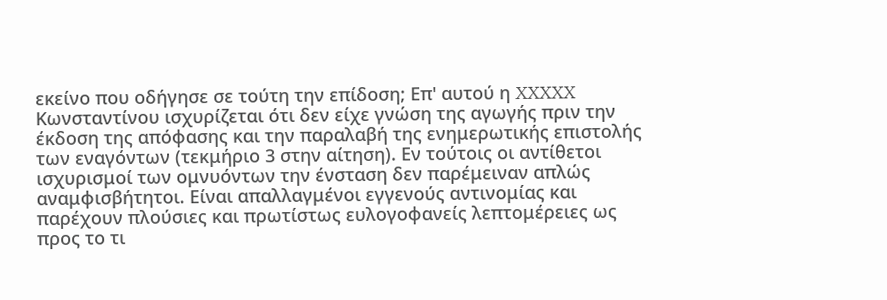εκείνο που οδήγησε σε τούτη την επίδοση; Επ' αυτού η XXXXX Κωνσταντίνου ισχυρίζεται ότι δεν είχε γνώση της αγωγής πριν την έκδοση της απόφασης και την παραλαβή της ενημερωτικής επιστολής των εναγόντων (τεκμήριο 3 στην αίτηση). Εν τούτοις οι αντίθετοι ισχυρισμοί των ομνυόντων την ένσταση δεν παρέμειναν απλώς αναμφισβήτητοι. Είναι απαλλαγμένοι εγγενούς αντινομίας και παρέχουν πλούσιες και πρωτίστως ευλογοφανείς λεπτομέρειες ως προς το τι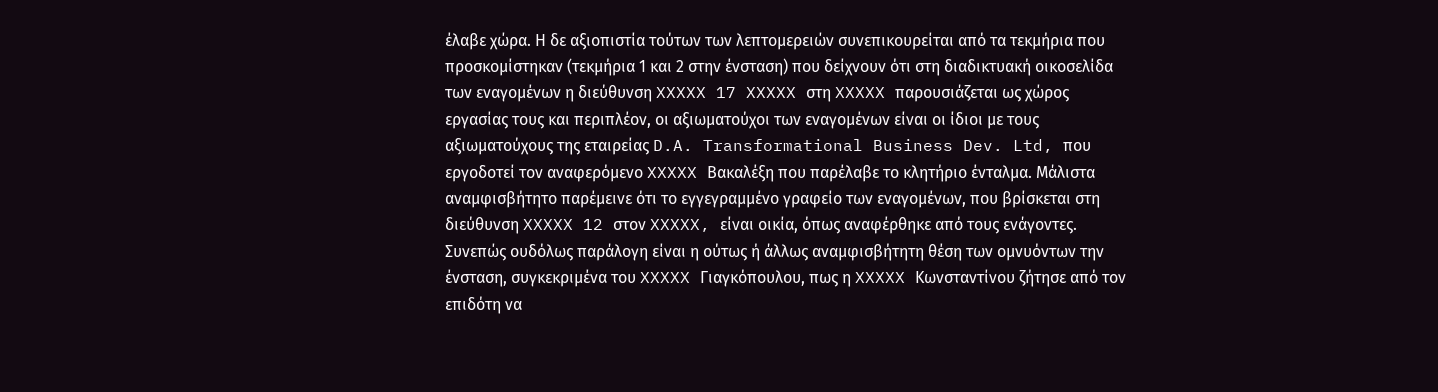έλαβε χώρα. Η δε αξιοπιστία τούτων των λεπτομερειών συνεπικουρείται από τα τεκμήρια που προσκομίστηκαν (τεκμήρια 1 και 2 στην ένσταση) που δείχνουν ότι στη διαδικτυακή οικοσελίδα των εναγομένων η διεύθυνση XXXXX 17 XXXXX στη XXXXX παρουσιάζεται ως χώρος εργασίας τους και περιπλέον, οι αξιωματούχοι των εναγομένων είναι οι ίδιοι με τους αξιωματούχους της εταιρείας D.A. Transformational Business Dev. Ltd, που εργοδοτεί τον αναφερόμενο XXXXX Βακαλέξη που παρέλαβε το κλητήριο ένταλμα. Μάλιστα αναμφισβήτητο παρέμεινε ότι το εγγεγραμμένο γραφείο των εναγομένων, που βρίσκεται στη διεύθυνση XXXXX 12 στον XXXXX, είναι οικία, όπως αναφέρθηκε από τους ενάγοντες. Συνεπώς ουδόλως παράλογη είναι η ούτως ή άλλως αναμφισβήτητη θέση των ομνυόντων την ένσταση, συγκεκριμένα του XXXXX Γιαγκόπουλου, πως η XXXXX Κωνσταντίνου ζήτησε από τον επιδότη να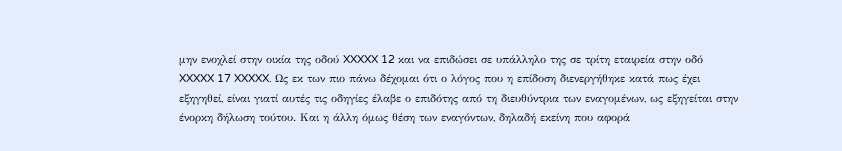μην ενοχλεί στην οικία της οδού XXXXX 12 και να επιδώσει σε υπάλληλο της σε τρίτη εταιρεία στην οδό XXXXX 17 XXXXX. Ως εκ των πιο πάνω δέχομαι ότι ο λόγος που η επίδοση διενεργήθηκε κατά πως έχει εξηγηθεί, είναι γιατί αυτές τις οδηγίες έλαβε ο επιδότης από τη διευθύντρια των εναγομένων, ως εξηγείται στην ένορκη δήλωση τούτου. Και η άλλη όμως θέση των εναγόντων, δηλαδή εκείνη που αφορά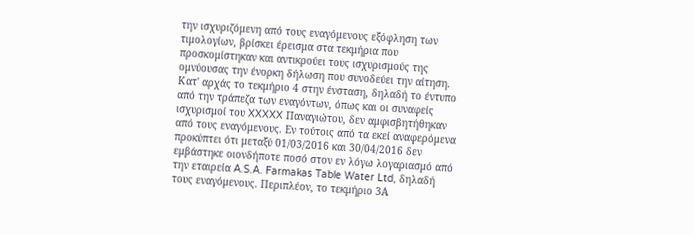την ισχυριζόμενη από τους εναγόμενους εξόφληση των τιμολογίων, βρίσκει έρεισμα στα τεκμήρια που προσκομίστηκαν και αντικρούει τους ισχυρισμούς της ομνύουσας την ένορκη δήλωση που συνοδεύει την αίτηση. Κατ' αρχάς το τεκμήριο 4 στην ένσταση, δηλαδή το έντυπο από την τράπεζα των εναγόντων, όπως και οι συναφείς ισχυρισμοί του XXXXX Παναγιώτου, δεν αμφισβητήθηκαν από τους εναγόμενους. Εν τούτοις από τα εκεί αναφερόμενα προκύπτει ότι μεταξύ 01/03/2016 και 30/04/2016 δεν εμβάστηκε οιονδήποτε ποσό στον εν λόγω λογαριασμό από την εταιρεία A.S.A. Farmakas Table Water Ltd, δηλαδή τους εναγόμενους. Περιπλέον, το τεκμήριο 3Α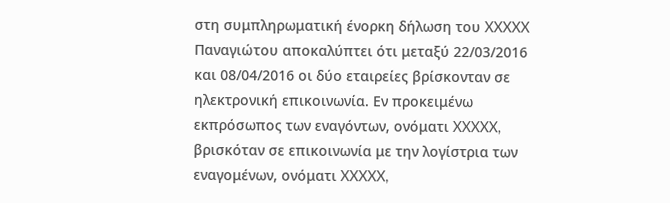στη συμπληρωματική ένορκη δήλωση του XXXXX Παναγιώτου αποκαλύπτει ότι μεταξύ 22/03/2016 και 08/04/2016 οι δύο εταιρείες βρίσκονταν σε ηλεκτρονική επικοινωνία. Εν προκειμένω εκπρόσωπος των εναγόντων, ονόματι XXXXX, βρισκόταν σε επικοινωνία με την λογίστρια των εναγομένων, ονόματι XXXXX,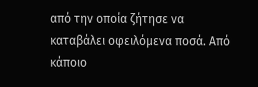από την οποία ζήτησε να καταβάλει οφειλόμενα ποσά. Από κάποιο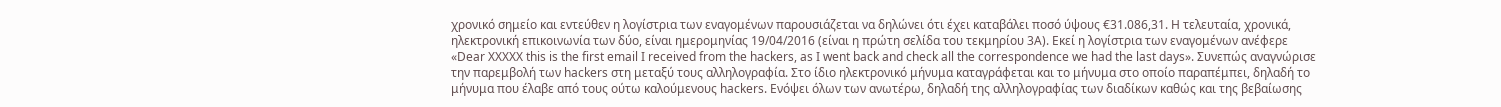χρονικό σημείο και εντεύθεν η λογίστρια των εναγομένων παρουσιάζεται να δηλώνει ότι έχει καταβάλει ποσό ύψους €31.086,31. Η τελευταία, χρονικά, ηλεκτρονική επικοινωνία των δύο, είναι ημερομηνίας 19/04/2016 (είναι η πρώτη σελίδα του τεκμηρίου 3Α). Εκεί η λογίστρια των εναγομένων ανέφερε «Dear XXXXX this is the first email I received from the hackers, as I went back and check all the correspondence we had the last days». Συνεπώς αναγνώρισε την παρεμβολή των hackers στη μεταξύ τους αλληλογραφία. Στο ίδιο ηλεκτρονικό μήνυμα καταγράφεται και το μήνυμα στο οποίο παραπέμπει, δηλαδή το μήνυμα που έλαβε από τους ούτω καλούμενους hackers. Ενόψει όλων των ανωτέρω, δηλαδή της αλληλογραφίας των διαδίκων καθώς και της βεβαίωσης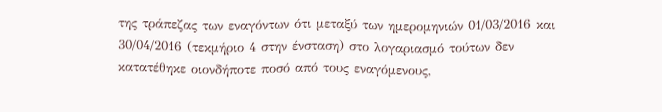της τράπεζας των εναγόντων ότι μεταξύ των ημερομηνιών 01/03/2016 και 30/04/2016 (τεκμήριο 4 στην ένσταση) στο λογαριασμό τούτων δεν κατατέθηκε οιονδήποτε ποσό από τους εναγόμενους,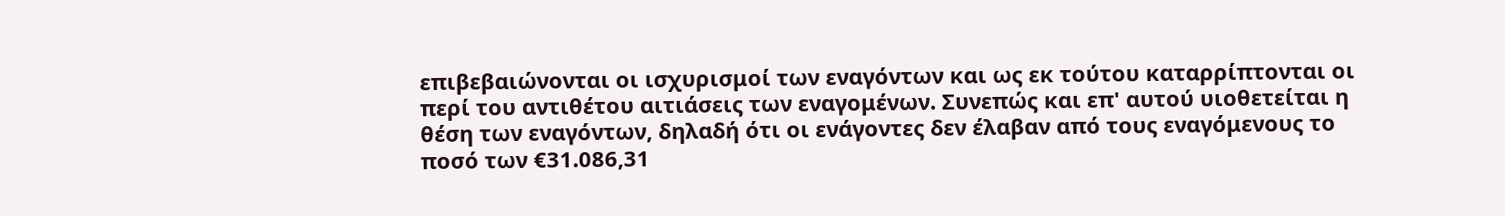επιβεβαιώνονται οι ισχυρισμοί των εναγόντων και ως εκ τούτου καταρρίπτονται οι περί του αντιθέτου αιτιάσεις των εναγομένων. Συνεπώς και επ' αυτού υιοθετείται η θέση των εναγόντων, δηλαδή ότι οι ενάγοντες δεν έλαβαν από τους εναγόμενους το ποσό των €31.086,31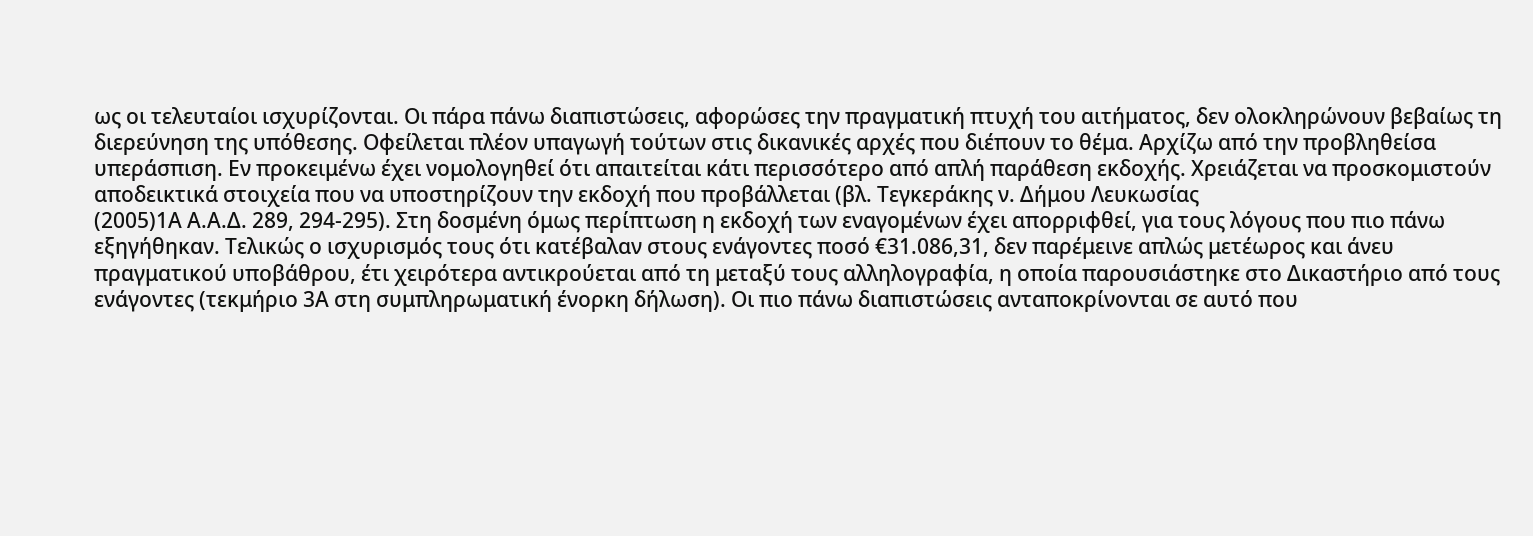ως οι τελευταίοι ισχυρίζονται. Οι πάρα πάνω διαπιστώσεις, αφορώσες την πραγματική πτυχή του αιτήματος, δεν ολοκληρώνουν βεβαίως τη διερεύνηση της υπόθεσης. Οφείλεται πλέον υπαγωγή τούτων στις δικανικές αρχές που διέπουν το θέμα. Αρχίζω από την προβληθείσα υπεράσπιση. Εν προκειμένω έχει νομολογηθεί ότι απαιτείται κάτι περισσότερο από απλή παράθεση εκδοχής. Χρειάζεται να προσκομιστούν αποδεικτικά στοιχεία που να υποστηρίζουν την εκδοχή που προβάλλεται (βλ. Τεγκεράκης ν. Δήμου Λευκωσίας
(2005)1Α Α.Α.Δ. 289, 294-295). Στη δοσμένη όμως περίπτωση η εκδοχή των εναγομένων έχει απορριφθεί, για τους λόγους που πιο πάνω εξηγήθηκαν. Τελικώς ο ισχυρισμός τους ότι κατέβαλαν στους ενάγοντες ποσό €31.086,31, δεν παρέμεινε απλώς μετέωρος και άνευ πραγματικού υποβάθρου, έτι χειρότερα αντικρούεται από τη μεταξύ τους αλληλογραφία, η οποία παρουσιάστηκε στο Δικαστήριο από τους ενάγοντες (τεκμήριο 3Α στη συμπληρωματική ένορκη δήλωση). Οι πιο πάνω διαπιστώσεις ανταποκρίνονται σε αυτό που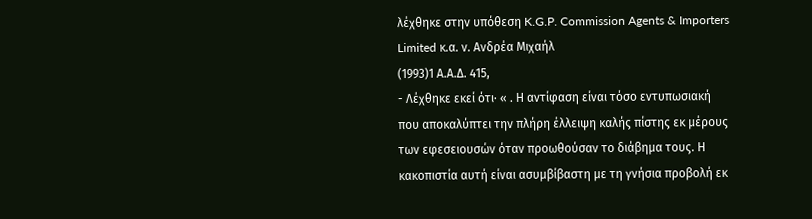λέχθηκε στην υπόθεση K.G.P. Commission Agents & Importers Limited κ.α. ν. Ανδρέα Μιχαήλ
(1993)1 Α.Α.Δ. 415,
- Λέχθηκε εκεί ότι· « . Η αντίφαση είναι τόσο εντυπωσιακή που αποκαλύπτει την πλήρη έλλειψη καλής πίστης εκ μέρους των εφεσειουσών όταν προωθούσαν το διάβημα τους. Η κακοπιστία αυτή είναι ασυμβίβαστη με τη γνήσια προβολή εκ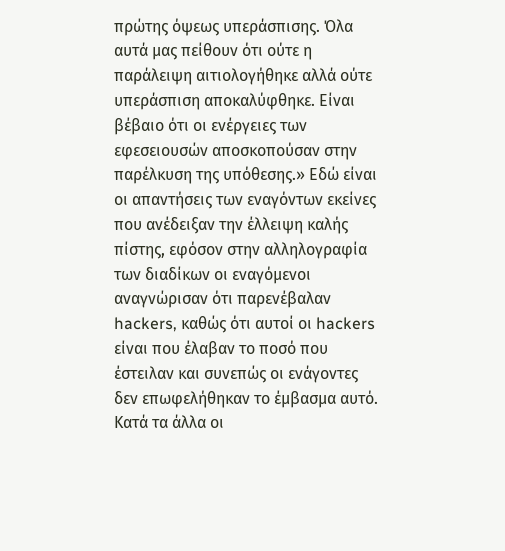πρώτης όψεως υπεράσπισης. Όλα αυτά μας πείθουν ότι ούτε η παράλειψη αιτιολογήθηκε αλλά ούτε υπεράσπιση αποκαλύφθηκε. Είναι βέβαιο ότι οι ενέργειες των εφεσειουσών αποσκοπούσαν στην παρέλκυση της υπόθεσης.» Εδώ είναι οι απαντήσεις των εναγόντων εκείνες που ανέδειξαν την έλλειψη καλής πίστης, εφόσον στην αλληλογραφία των διαδίκων οι εναγόμενοι αναγνώρισαν ότι παρενέβαλαν hackers, καθώς ότι αυτοί οι hackers είναι που έλαβαν το ποσό που έστειλαν και συνεπώς οι ενάγοντες δεν επωφελήθηκαν το έμβασμα αυτό. Κατά τα άλλα οι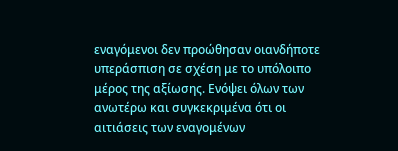εναγόμενοι δεν προώθησαν οιανδήποτε υπεράσπιση σε σχέση με το υπόλοιπο μέρος της αξίωσης. Ενόψει όλων των ανωτέρω και συγκεκριμένα ότι οι αιτιάσεις των εναγομένων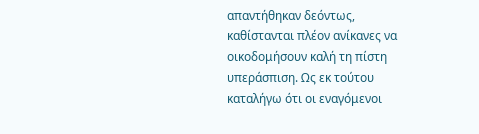απαντήθηκαν δεόντως, καθίστανται πλέον ανίκανες να οικοδομήσουν καλή τη πίστη υπεράσπιση. Ως εκ τούτου καταλήγω ότι οι εναγόμενοι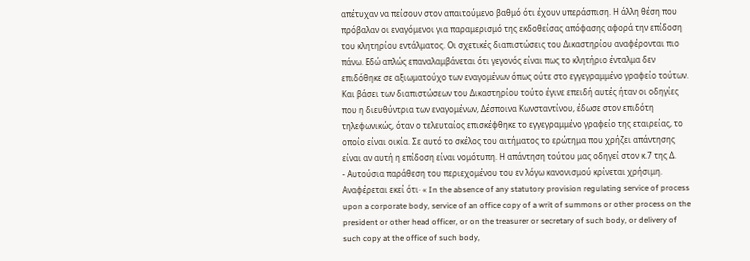απέτυχαν να πείσουν στον απαιτούμενο βαθμό ότι έχουν υπεράσπιση. Η άλλη θέση που πρόβαλαν οι εναγόμενοι για παραμερισμό της εκδοθείσας απόφασης αφορά την επίδοση του κλητηρίου εντάλματος. Οι σχετικές διαπιστώσεις του Δικαστηρίου αναφέρονται πιο πάνω. Εδώ απλώς επαναλαμβάνεται ότι γεγονός είναι πως το κλητήριο ένταλμα δεν επιδόθηκε σε αξιωματούχο των εναγομένων όπως ούτε στο εγγεγραμμένο γραφείο τούτων. Και βάσει των διαπιστώσεων του Δικαστηρίου τούτο έγινε επειδή αυτές ήταν οι οδηγίες που η διευθύντρια των εναγομένων, Δέσποινα Κωνσταντίνου, έδωσε στον επιδότη τηλεφωνικώς, όταν ο τελευταίος επισκέφθηκε το εγγεγραμμένο γραφείο της εταιρείας, το οποίο είναι οικία. Σε αυτό το σκέλος του αιτήματος το ερώτημα που χρήζει απάντησης είναι αν αυτή η επίδοση είναι νομότυπη. Η απάντηση τούτου μας οδηγεί στον κ.7 της Δ.
- Αυτούσια παράθεση του περιεχομένου του εν λόγω κανονισμού κρίνεται χρήσιμη. Αναφέρεται εκεί ότι· « In the absence of any statutory provision regulating service of process upon a corporate body, service of an office copy of a writ of summons or other process on the president or other head officer, or on the treasurer or secretary of such body, or delivery of such copy at the office of such body,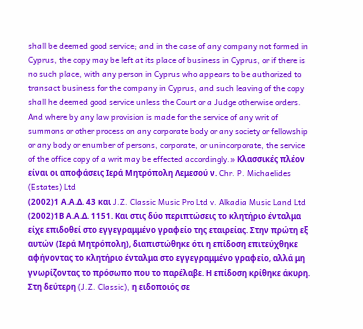shall be deemed good service; and in the case of any company not formed in Cyprus, the copy may be left at its place of business in Cyprus, or if there is no such place, with any person in Cyprus who appears to be authorized to transact business for the company in Cyprus, and such leaving of the copy shall he deemed good service unless the Court or a Judge otherwise orders. And where by any law provision is made for the service of any writ of summons or other process on any corporate body or any society or fellowship or any body or enumber of persons, corporate, or unincorporate, the service of the office copy of a writ may be effected accordingly.» Κλασσικές πλέον είναι οι αποφάσεις Ιερά Μητρόπολη Λεμεσού ν. Chr. P. Michaelides (Estates) Ltd
(2002)1 Α.Α.Δ. 43 και J.Z. Classic Music Pro Ltd v. Alkadia Music Land Ltd
(2002)1Β Α.Α.Δ. 1151. Και στις δύο περιπτώσεις το κλητήριο ένταλμα είχε επιδοθεί στο εγγεγραμμένο γραφείο της εταιρείας. Στην πρώτη εξ αυτών (Ιερά Μητρόπολη), διαπιστώθηκε ότι η επίδοση επιτεύχθηκε αφήνοντας το κλητήριο ένταλμα στο εγγεγραμμένο γραφείο, αλλά μη γνωρίζοντας το πρόσωπο που το παρέλαβε. Η επίδοση κρίθηκε άκυρη. Στη δεύτερη (J.Z. Classic), η ειδοποιός σε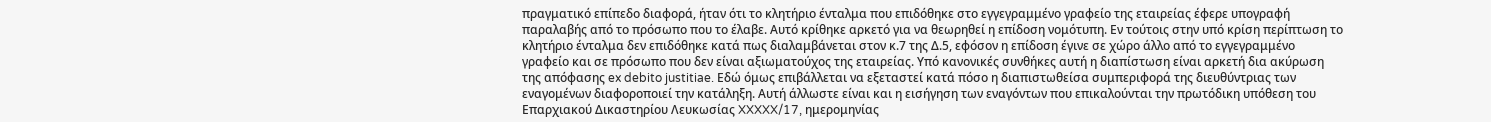πραγματικό επίπεδο διαφορά, ήταν ότι το κλητήριο ένταλμα που επιδόθηκε στο εγγεγραμμένο γραφείο της εταιρείας έφερε υπογραφή παραλαβής από το πρόσωπο που το έλαβε. Αυτό κρίθηκε αρκετό για να θεωρηθεί η επίδοση νομότυπη. Εν τούτοις στην υπό κρίση περίπτωση το κλητήριο ένταλμα δεν επιδόθηκε κατά πως διαλαμβάνεται στον κ.7 της Δ.5, εφόσον η επίδοση έγινε σε χώρο άλλο από το εγγεγραμμένο γραφείο και σε πρόσωπο που δεν είναι αξιωματούχος της εταιρείας. Υπό κανονικές συνθήκες αυτή η διαπίστωση είναι αρκετή δια ακύρωση της απόφασης ex debito justitiae. Εδώ όμως επιβάλλεται να εξεταστεί κατά πόσο η διαπιστωθείσα συμπεριφορά της διευθύντριας των εναγομένων διαφοροποιεί την κατάληξη. Αυτή άλλωστε είναι και η εισήγηση των εναγόντων που επικαλούνται την πρωτόδικη υπόθεση του Επαρχιακού Δικαστηρίου Λευκωσίας XXXXX/17, ημερομηνίας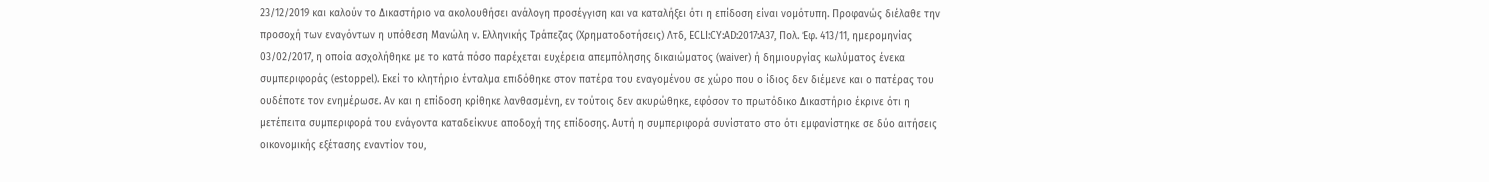23/12/2019 και καλούν το Δικαστήριο να ακολουθήσει ανάλογη προσέγγιση και να καταλήξει ότι η επίδοση είναι νομότυπη. Προφανώς διέλαθε την προσοχή των εναγόντων η υπόθεση Μανώλη ν. Ελληνικής Τράπεζας (Χρηματοδοτήσεις) Λτδ, ECLI:CY:AD:2017:A37, Πολ. Έφ. 413/11, ημερομηνίας 03/02/2017, η οποία ασχολήθηκε με το κατά πόσο παρέχεται ευχέρεια απεμπόλησης δικαιώματος (waiver) ή δημιουργίας κωλύματος ένεκα συμπεριφοράς (estoppel). Εκεί το κλητήριο ένταλμα επιδόθηκε στον πατέρα του εναγομένου σε χώρο που ο ίδιος δεν διέμενε και ο πατέρας του ουδέποτε τον ενημέρωσε. Αν και η επίδοση κρίθηκε λανθασμένη, εν τούτοις δεν ακυρώθηκε, εφόσον το πρωτόδικο Δικαστήριο έκρινε ότι η μετέπειτα συμπεριφορά του ενάγοντα καταδείκνυε αποδοχή της επίδοσης. Αυτή η συμπεριφορά συνίστατο στο ότι εμφανίστηκε σε δύο αιτήσεις οικονομικής εξέτασης εναντίον του,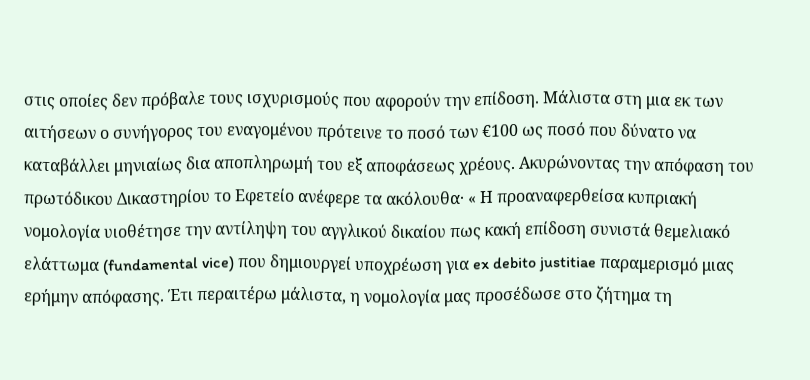στις οποίες δεν πρόβαλε τους ισχυρισμούς που αφορούν την επίδοση. Μάλιστα στη μια εκ των αιτήσεων ο συνήγορος του εναγομένου πρότεινε το ποσό των €100 ως ποσό που δύνατο να καταβάλλει μηνιαίως δια αποπληρωμή του εξ αποφάσεως χρέους. Ακυρώνοντας την απόφαση του πρωτόδικου Δικαστηρίου το Εφετείο ανέφερε τα ακόλουθα· « Η προαναφερθείσα κυπριακή νομολογία υιοθέτησε την αντίληψη του αγγλικού δικαίου πως κακή επίδοση συνιστά θεμελιακό ελάττωμα (fundamental vice) που δημιουργεί υποχρέωση για ex debito justitiae παραμερισμό μιας ερήμην απόφασης. Έτι περαιτέρω μάλιστα, η νομολογία μας προσέδωσε στο ζήτημα τη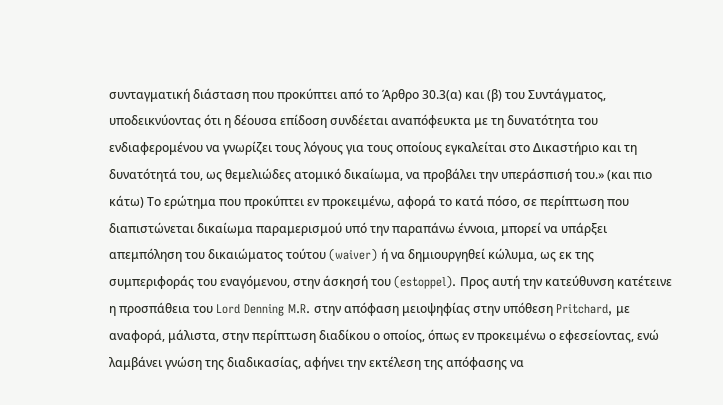συνταγματική διάσταση που προκύπτει από το Άρθρο 30.3(α) και (β) του Συντάγματος, υποδεικνύοντας ότι η δέουσα επίδοση συνδέεται αναπόφευκτα με τη δυνατότητα του ενδιαφερομένου να γνωρίζει τους λόγους για τους οποίους εγκαλείται στο Δικαστήριο και τη δυνατότητά του, ως θεμελιώδες ατομικό δικαίωμα, να προβάλει την υπεράσπισή του.» (και πιο κάτω) Το ερώτημα που προκύπτει εν προκειμένω, αφορά το κατά πόσο, σε περίπτωση που διαπιστώνεται δικαίωμα παραμερισμού υπό την παραπάνω έννοια, μπορεί να υπάρξει απεμπόληση του δικαιώματος τούτου (waiver) ή να δημιουργηθεί κώλυμα, ως εκ της συμπεριφοράς του εναγόμενου, στην άσκησή του (estoppel). Προς αυτή την κατεύθυνση κατέτεινε η προσπάθεια του Lord Denning M.R. στην απόφαση μειοψηφίας στην υπόθεση Pritchard, με αναφορά, μάλιστα, στην περίπτωση διαδίκου ο οποίος, όπως εν προκειμένω ο εφεσείοντας, ενώ λαμβάνει γνώση της διαδικασίας, αφήνει την εκτέλεση της απόφασης να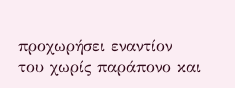προχωρήσει εναντίον του χωρίς παράπονο και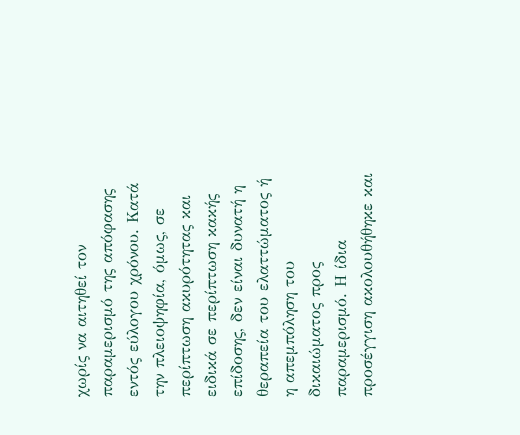χωρίς να αιτηθεί τον παραμερισμό της απόφασης εντός εύλογου χρόνου. Κατά την πλειοψηφία, όμως, σε περίπτωση ακυρότητας και ειδικά σε περίπτωση κακής επίδοσης, δεν είναι δυνατή η θεραπεία του ελαττώματος ή η απεμπόληση του δικαιώματος προς παραμερισμό. Η ίδια προσέγγιση ακολουθήθηκε και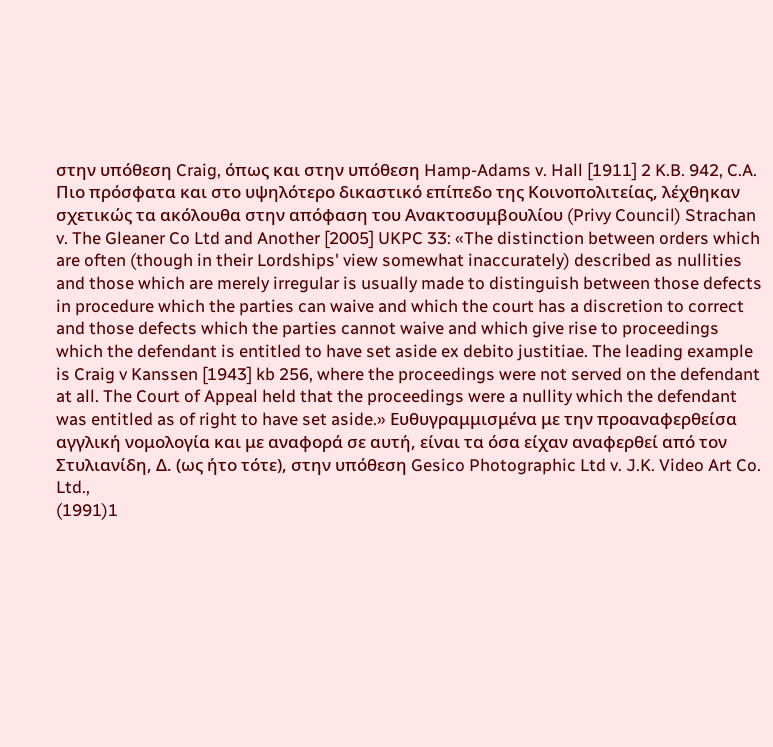στην υπόθεση Craig, όπως και στην υπόθεση Hamp-Adams v. Hall [1911] 2 K.B. 942, C.A. Πιο πρόσφατα και στο υψηλότερο δικαστικό επίπεδο της Κοινοπολιτείας, λέχθηκαν σχετικώς τα ακόλουθα στην απόφαση του Ανακτοσυμβουλίου (Privy Council) Strachan v. The Gleaner Co Ltd and Another [2005] UKPC 33: «The distinction between orders which are often (though in their Lordships' view somewhat inaccurately) described as nullities and those which are merely irregular is usually made to distinguish between those defects in procedure which the parties can waive and which the court has a discretion to correct and those defects which the parties cannot waive and which give rise to proceedings which the defendant is entitled to have set aside ex debito justitiae. The leading example is Craig v Kanssen [1943] kb 256, where the proceedings were not served on the defendant at all. The Court of Appeal held that the proceedings were a nullity which the defendant was entitled as of right to have set aside.» Ευθυγραμμισμένα με την προαναφερθείσα αγγλική νομολογία και με αναφορά σε αυτή, είναι τα όσα είχαν αναφερθεί από τον Στυλιανίδη, Δ. (ως ήτο τότε), στην υπόθεση Gesico Photographic Ltd v. J.K. Video Art Co. Ltd.,
(1991)1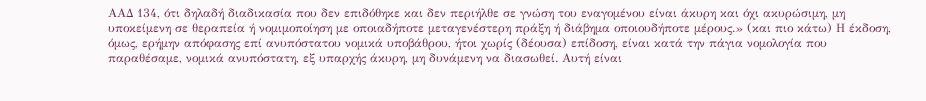ΑΑΔ 134, ότι δηλαδή διαδικασία που δεν επιδόθηκε και δεν περιήλθε σε γνώση του εναγομένου είναι άκυρη και όχι ακυρώσιμη, μη υποκείμενη σε θεραπεία ή νομιμοποίηση με οποιαδήποτε μεταγενέστερη πράξη ή διάβημα οποιουδήποτε μέρους.» (και πιο κάτω) Η έκδοση, όμως, ερήμην απόφασης επί ανυπόστατου νομικά υποβάθρου, ήτοι χωρίς (δέουσα) επίδοση, είναι κατά την πάγια νομολογία που παραθέσαμε, νομικά ανυπόστατη, εξ υπαρχής άκυρη, μη δυνάμενη να διασωθεί. Αυτή είναι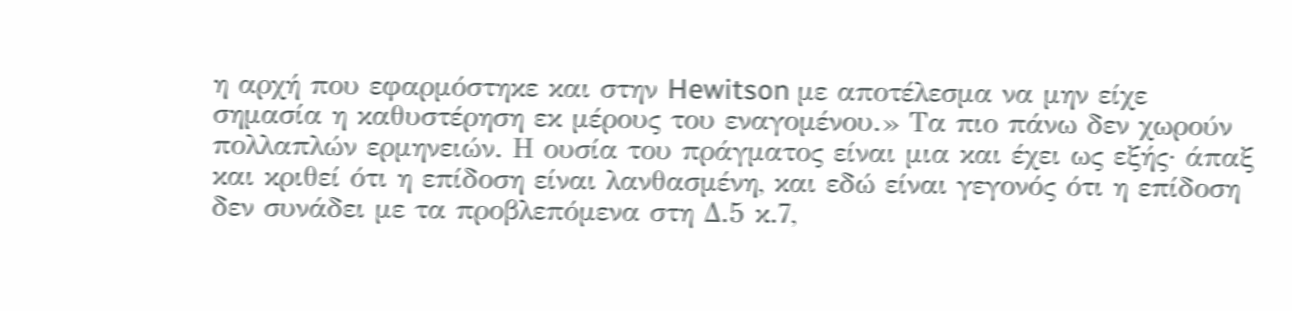η αρχή που εφαρμόστηκε και στην Hewitson με αποτέλεσμα να μην είχε σημασία η καθυστέρηση εκ μέρους του εναγομένου.» Τα πιο πάνω δεν χωρούν πολλαπλών ερμηνειών. Η ουσία του πράγματος είναι μια και έχει ως εξής· άπαξ και κριθεί ότι η επίδοση είναι λανθασμένη, και εδώ είναι γεγονός ότι η επίδοση δεν συνάδει με τα προβλεπόμενα στη Δ.5 κ.7,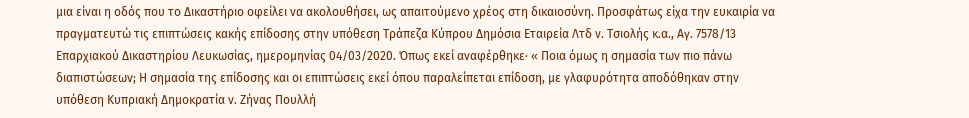μια είναι η οδός που το Δικαστήριο οφείλει να ακολουθήσει, ως απαιτούμενο χρέος στη δικαιοσύνη. Προσφάτως είχα την ευκαιρία να πραγματευτώ τις επιπτώσεις κακής επίδοσης στην υπόθεση Τράπεζα Κύπρου Δημόσια Εταιρεία Λτδ ν. Τσιολής κ.α., Αγ. 7578/13 Επαρχιακού Δικαστηρίου Λευκωσίας, ημερομηνίας 04/03/2020. Όπως εκεί αναφέρθηκε· « Ποια όμως η σημασία των πιο πάνω διαπιστώσεων; Η σημασία της επίδοσης και οι επιπτώσεις εκεί όπου παραλείπεται επίδοση, με γλαφυρότητα αποδόθηκαν στην υπόθεση Κυπριακή Δημοκρατία ν. Ζήνας Πουλλή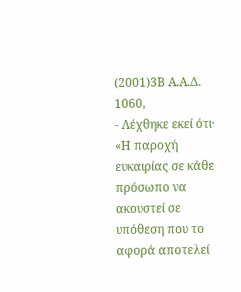(2001)3Β Α.Α.Δ. 1060,
- Λέχθηκε εκεί ότι· «Η παροχή ευκαιρίας σε κάθε πρόσωπο να ακουστεί σε υπόθεση που το αφορά αποτελεί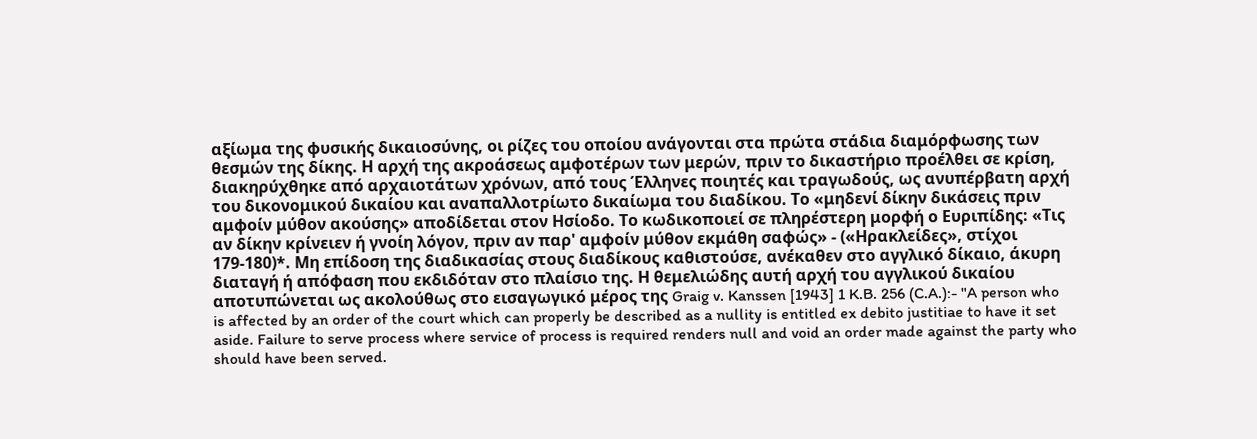αξίωμα της φυσικής δικαιοσύνης, οι ρίζες του οποίου ανάγονται στα πρώτα στάδια διαμόρφωσης των θεσμών της δίκης. Η αρχή της ακροάσεως αμφοτέρων των μερών, πριν το δικαστήριο προέλθει σε κρίση, διακηρύχθηκε από αρχαιοτάτων χρόνων, από τους Έλληνες ποιητές και τραγωδούς, ως ανυπέρβατη αρχή του δικονομικού δικαίου και αναπαλλοτρίωτο δικαίωμα του διαδίκου. Το «μηδενί δίκην δικάσεις πριν αμφοίν μύθον ακούσης» αποδίδεται στον Ησίοδο. Το κωδικοποιεί σε πληρέστερη μορφή ο Ευριπίδης: «Τις αν δίκην κρίνειεν ή γνοίη λόγον, πριν αν παρ' αμφοίν μύθον εκμάθη σαφώς» - («Ηρακλείδες», στίχοι 179-180)*. Μη επίδοση της διαδικασίας στους διαδίκους καθιστούσε, ανέκαθεν στο αγγλικό δίκαιο, άκυρη διαταγή ή απόφαση που εκδιδόταν στο πλαίσιο της. Η θεμελιώδης αυτή αρχή του αγγλικού δικαίου αποτυπώνεται ως ακολούθως στο εισαγωγικό μέρος της Graig v. Kanssen [1943] 1 K.B. 256 (C.A.):- "A person who is affected by an order of the court which can properly be described as a nullity is entitled ex debito justitiae to have it set aside. Failure to serve process where service of process is required renders null and void an order made against the party who should have been served.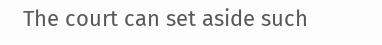The court can set aside such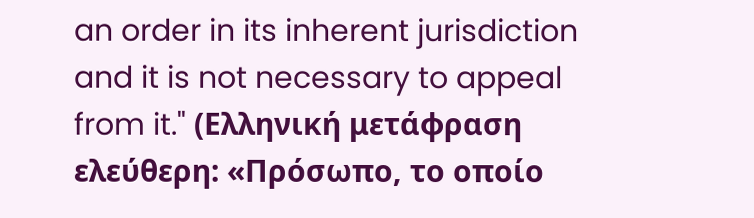an order in its inherent jurisdiction and it is not necessary to appeal from it." (Ελληνική μετάφραση ελεύθερη: «Πρόσωπο, το οποίο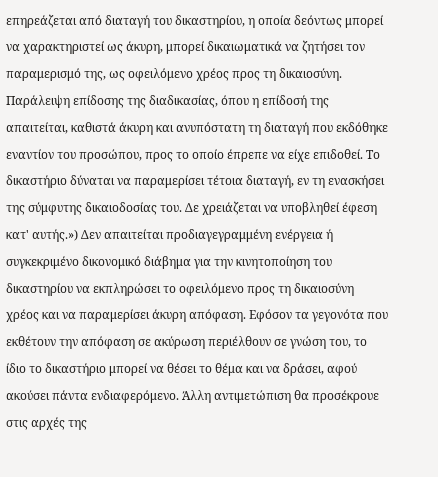επηρεάζεται από διαταγή του δικαστηρίου, η οποία δεόντως μπορεί να χαρακτηριστεί ως άκυρη, μπορεί δικαιωματικά να ζητήσει τον παραμερισμό της, ως οφειλόμενο χρέος προς τη δικαιοσύνη. Παράλειψη επίδοσης της διαδικασίας, όπου η επίδοσή της απαιτείται, καθιστά άκυρη και ανυπόστατη τη διαταγή που εκδόθηκε εναντίον του προσώπου, προς το οποίο έπρεπε να είχε επιδοθεί. Το δικαστήριο δύναται να παραμερίσει τέτοια διαταγή, εν τη ενασκήσει της σύμφυτης δικαιοδοσίας του. Δε χρειάζεται να υποβληθεί έφεση κατ' αυτής.») Δεν απαιτείται προδιαγεγραμμένη ενέργεια ή συγκεκριμένο δικονομικό διάβημα για την κινητοποίηση του δικαστηρίου να εκπληρώσει το οφειλόμενο προς τη δικαιοσύνη χρέος και να παραμερίσει άκυρη απόφαση. Εφόσον τα γεγονότα που εκθέτουν την απόφαση σε ακύρωση περιέλθουν σε γνώση του, το ίδιο το δικαστήριο μπορεί να θέσει το θέμα και να δράσει, αφού ακούσει πάντα ενδιαφερόμενο. Άλλη αντιμετώπιση θα προσέκρουε στις αρχές της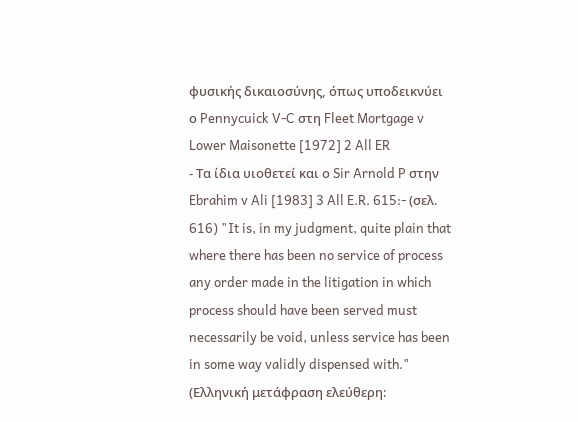φυσικής δικαιοσύνης, όπως υποδεικνύει ο Pennycuick V-C στη Fleet Mortgage v Lower Maisonette [1972] 2 All ER
- Τα ίδια υιοθετεί και ο Sir Arnold P στην Ebrahim v Ali [1983] 3 All E.R. 615:- (σελ. 616) "It is, in my judgment, quite plain that where there has been no service of process any order made in the litigation in which process should have been served must necessarily be void, unless service has been in some way validly dispensed with." (Ελληνική μετάφραση ελεύθερη: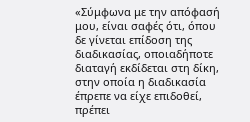«Σύμφωνα με την απόφασή μου, είναι σαφές ότι, όπου δε γίνεται επίδοση της διαδικασίας, οποιαδήποτε διαταγή εκδίδεται στη δίκη, στην οποία η διαδικασία έπρεπε να είχε επιδοθεί, πρέπει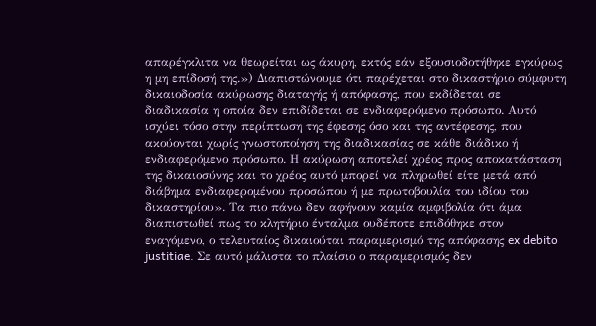απαρέγκλιτα να θεωρείται ως άκυρη, εκτός εάν εξουσιοδοτήθηκε εγκύρως η μη επίδοσή της.») Διαπιστώνουμε ότι παρέχεται στο δικαστήριο σύμφυτη δικαιοδοσία ακύρωσης διαταγής ή απόφασης, που εκδίδεται σε διαδικασία η οποία δεν επιδίδεται σε ενδιαφερόμενο πρόσωπο. Αυτό ισχύει τόσο στην περίπτωση της έφεσης όσο και της αντέφεσης, που ακούονται χωρίς γνωστοποίηση της διαδικασίας σε κάθε διάδικο ή ενδιαφερόμενο πρόσωπο. Η ακύρωση αποτελεί χρέος προς αποκατάσταση της δικαιοσύνης και το χρέος αυτό μπορεί να πληρωθεί είτε μετά από διάβημα ενδιαφερομένου προσώπου ή με πρωτοβουλία του ιδίου του δικαστηρίου». Τα πιο πάνω δεν αφήνουν καμία αμφιβολία ότι άμα διαπιστωθεί πως το κλητήριο ένταλμα ουδέποτε επιδόθηκε στον εναγόμενο, ο τελευταίος δικαιούται παραμερισμό της απόφασης ex debito justitiae. Σε αυτό μάλιστα το πλαίσιο ο παραμερισμός δεν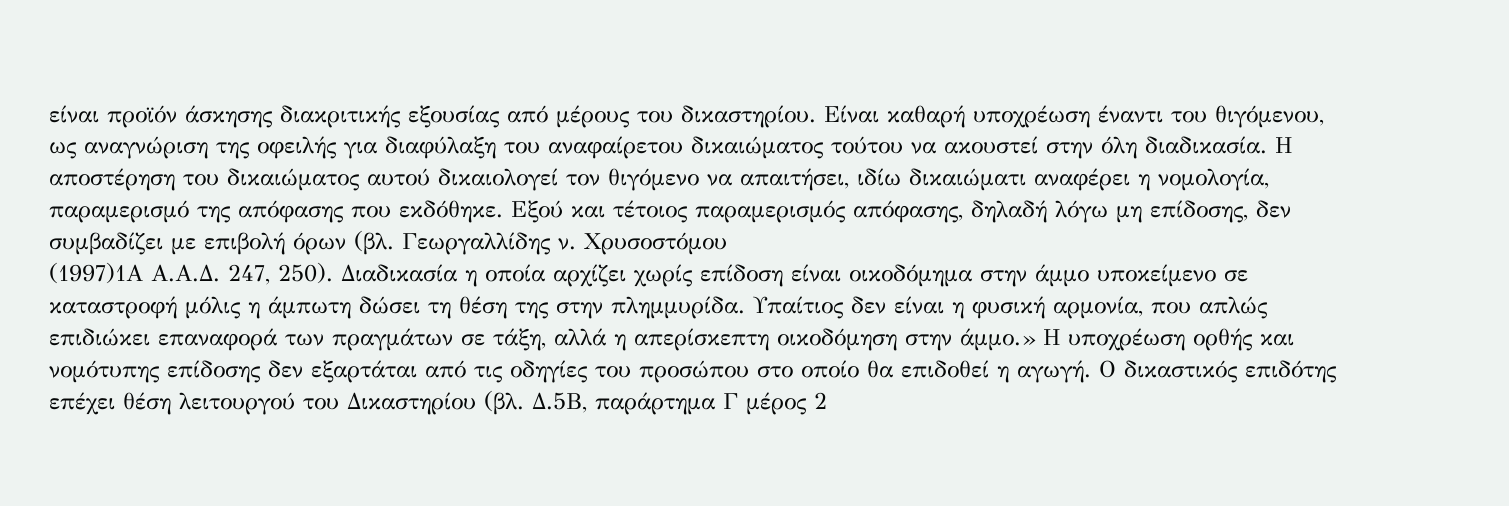είναι προϊόν άσκησης διακριτικής εξουσίας από μέρους του δικαστηρίου. Είναι καθαρή υποχρέωση έναντι του θιγόμενου, ως αναγνώριση της οφειλής για διαφύλαξη του αναφαίρετου δικαιώματος τούτου να ακουστεί στην όλη διαδικασία. Η αποστέρηση του δικαιώματος αυτού δικαιολογεί τον θιγόμενο να απαιτήσει, ιδίω δικαιώματι αναφέρει η νομολογία, παραμερισμό της απόφασης που εκδόθηκε. Εξού και τέτοιος παραμερισμός απόφασης, δηλαδή λόγω μη επίδοσης, δεν συμβαδίζει με επιβολή όρων (βλ. Γεωργαλλίδης ν. Χρυσοστόμου
(1997)1Α Α.Α.Δ. 247, 250). Διαδικασία η οποία αρχίζει χωρίς επίδοση είναι οικοδόμημα στην άμμο υποκείμενο σε καταστροφή μόλις η άμπωτη δώσει τη θέση της στην πλημμυρίδα. Υπαίτιος δεν είναι η φυσική αρμονία, που απλώς επιδιώκει επαναφορά των πραγμάτων σε τάξη, αλλά η απερίσκεπτη οικοδόμηση στην άμμο.» Η υποχρέωση ορθής και νομότυπης επίδοσης δεν εξαρτάται από τις οδηγίες του προσώπου στο οποίο θα επιδοθεί η αγωγή. Ο δικαστικός επιδότης επέχει θέση λειτουργού του Δικαστηρίου (βλ. Δ.5Β, παράρτημα Γ μέρος 2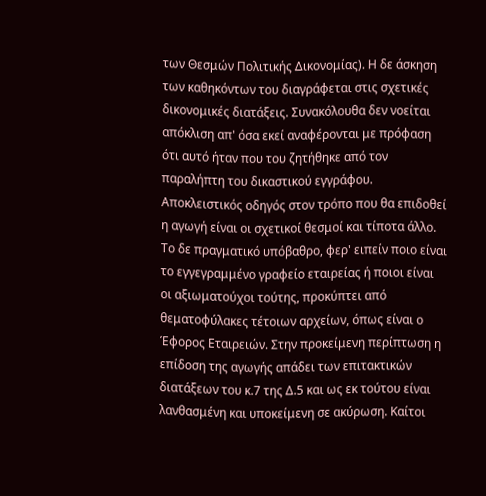των Θεσμών Πολιτικής Δικονομίας). Η δε άσκηση των καθηκόντων του διαγράφεται στις σχετικές δικονομικές διατάξεις. Συνακόλουθα δεν νοείται απόκλιση απ' όσα εκεί αναφέρονται με πρόφαση ότι αυτό ήταν που του ζητήθηκε από τον παραλήπτη του δικαστικού εγγράφου. Αποκλειστικός οδηγός στον τρόπο που θα επιδοθεί η αγωγή είναι οι σχετικοί θεσμοί και τίποτα άλλο. Το δε πραγματικό υπόβαθρο, φερ' ειπείν ποιο είναι το εγγεγραμμένο γραφείο εταιρείας ή ποιοι είναι οι αξιωματούχοι τούτης, προκύπτει από θεματοφύλακες τέτοιων αρχείων, όπως είναι ο Έφορος Εταιρειών. Στην προκείμενη περίπτωση η επίδοση της αγωγής απάδει των επιτακτικών διατάξεων του κ.7 της Δ.5 και ως εκ τούτου είναι λανθασμένη και υποκείμενη σε ακύρωση. Καίτοι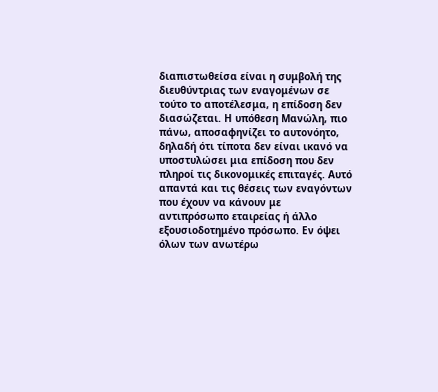διαπιστωθείσα είναι η συμβολή της διευθύντριας των εναγομένων σε τούτο το αποτέλεσμα, η επίδοση δεν διασώζεται. Η υπόθεση Μανώλη, πιο πάνω, αποσαφηνίζει το αυτονόητο, δηλαδή ότι τίποτα δεν είναι ικανό να υποστυλώσει μια επίδοση που δεν πληροί τις δικονομικές επιταγές. Αυτό απαντά και τις θέσεις των εναγόντων που έχουν να κάνουν με αντιπρόσωπο εταιρείας ή άλλο εξουσιοδοτημένο πρόσωπο. Εν όψει όλων των ανωτέρω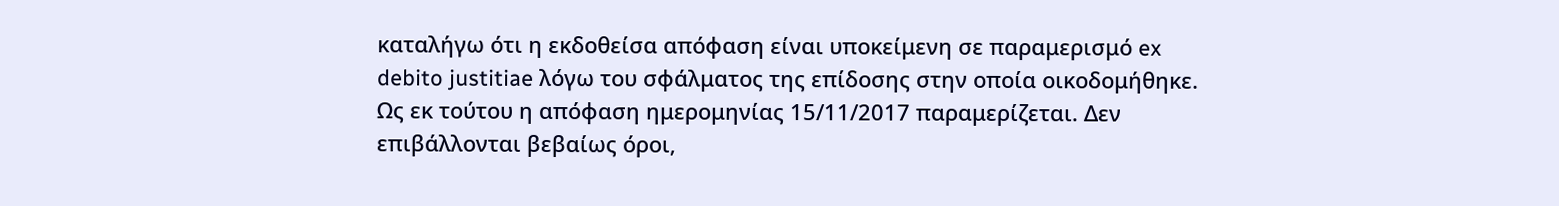καταλήγω ότι η εκδοθείσα απόφαση είναι υποκείμενη σε παραμερισμό ex debito justitiae λόγω του σφάλματος της επίδοσης στην οποία οικοδομήθηκε. Ως εκ τούτου η απόφαση ημερομηνίας 15/11/2017 παραμερίζεται. Δεν επιβάλλονται βεβαίως όροι,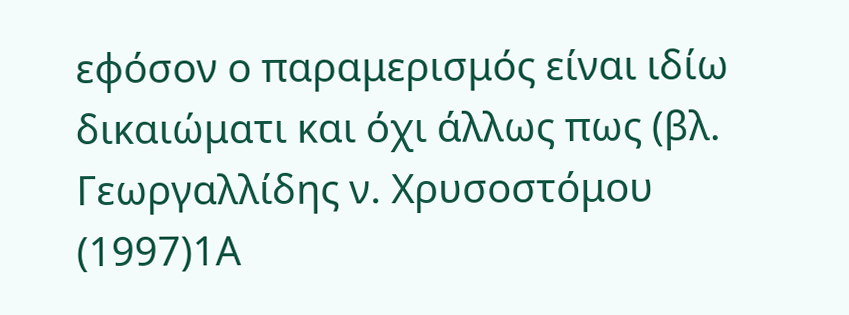εφόσον ο παραμερισμός είναι ιδίω δικαιώματι και όχι άλλως πως (βλ. Γεωργαλλίδης ν. Χρυσοστόμου
(1997)1Α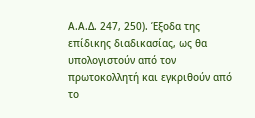Α.Α.Δ. 247, 250). Έξοδα της επίδικης διαδικασίας, ως θα υπολογιστούν από τον πρωτοκολλητή και εγκριθούν από το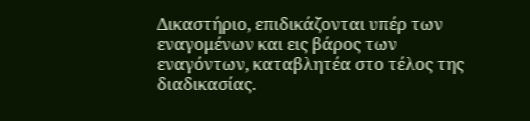Δικαστήριο, επιδικάζονται υπέρ των εναγομένων και εις βάρος των εναγόντων, καταβλητέα στο τέλος της διαδικασίας.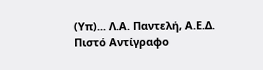(Υπ)... Λ.Α. Παντελή, Α.Ε.Δ. Πιστό Αντίγραφο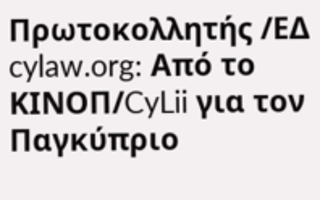Πρωτοκολλητής /ΕΔ cylaw.org: Από το ΚΙΝOΠ/CyLii για τον Παγκύπριο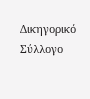Δικηγορικό Σύλλογο